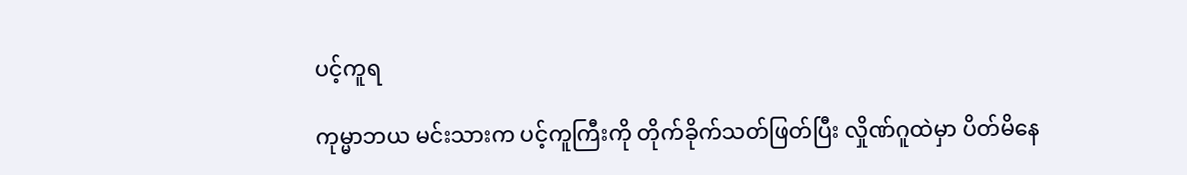ပင့်ကူရ

ကုမ္မာဘယ မင်းသားက ပင့်ကူကြီးကို တိုက်ခိုက်သတ်ဖြတ်ပြီး လှိုဏ်ဂူထဲမှာ ပိတ်မိနေ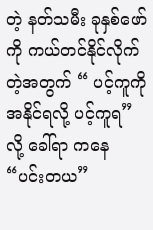တဲ့ နတ်သမီး ခုနှစ်ဖော်ကို ကယ်တင်နိုင်လိုက်တဲ့အတွက် “ ပင့်ကူကို အနိုင်ရလို့ ပင့်ကူရ” လို့ ခေါ်ရာ ကနေ “ပင်းတယ”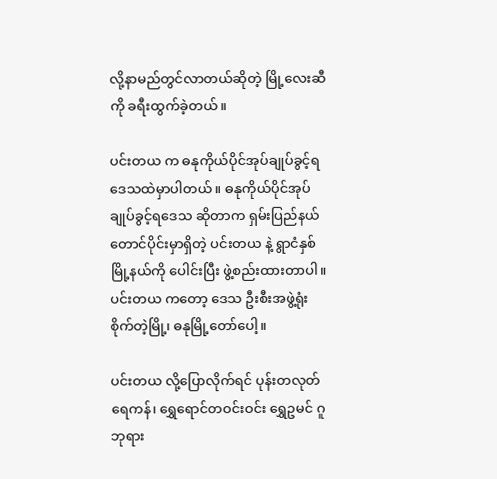လို့နာမည်တွင်လာတယ်ဆိုတဲ့ မြို့လေးဆီကို ခရီးထွက်ခဲ့တယ်။

ပင်းတယ က ဓနုကိုယ်ပိုင်အုပ်ချုပ်ခွင့်ရဒေသထဲမှာပါတယ်။ ဓနုကိုယ်ပိုင်အုပ်ချုပ်ခွင့်ရဒေသ ဆိုတာက ရှမ်းပြည်နယ်တောင်ပိုင်းမှာရှိတဲ့ ပင်းတယ နဲ့ ရွာငံနှစ်မြို့နယ်ကို ပေါင်းပြီး ဖွဲ့စည်းထားတာပါ။ ပင်းတယ ကတော့ ဒေသ ဦးစီးအဖွဲ့ရုံးစိုက်တဲ့မြို့၊ ဓနုမြို့တော်ပေါ့။

ပင်းတယ လို့ပြောလိုက်ရင် ပုန်းတလုတ် ရေကန်၊ ရွှေရောင်တဝင်းဝင်း ရွှေဥမင် ဂူဘုရား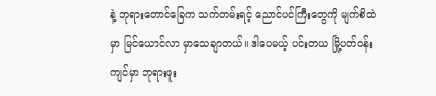နဲ့ ဘုရားတောင်ခြေက သက်တမ်းရင့် ညောင်ပင်ကြီးတွေကို မျက်စိထဲမှာ မြင်ယောင်လာ မှာသေချာတယ်။ ဒါပေမယ့် ပင်းတယ မြို့ပတ်ဝန်းကျင်မှာ ဘုရားဖူး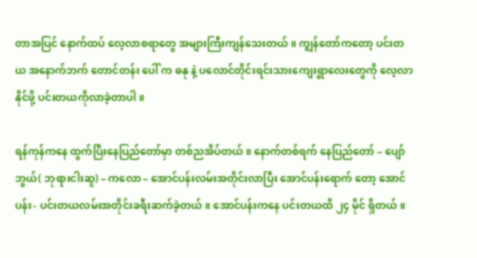တာအပြင် နောက်ထပ် လေ့လာစရာတွေ အများကြီးကျန်သေးတယ်။ ကျွန်တော်ကတော့ ပင်းတယ အနောက်ဘက် တောင်တန်း ပေါ် က ဓနု နဲ့ ပလောင်တိုင်းရင်းသားကျေးရွာလေးတွေကို လေ့လာနိုင်ဖို့ ပင်းတယကိုလာခဲ့တာပါ။

ရန်ကုန်ကနေ ထွက်ပြီးနေပြည်တော်မှာ တစ်ညအိပ်တယ်။ နောက်တစ်ရက် နေပြည်တော် – ပျော်ဘွယ်( ဘုရားငါးဆူ) – ကလော – အောင်ပန်းလမ်းအတိုင်းလာပြီး အောင်ပန်းရောက် တော့ အောင်ပန်း- ပင်းတယလမ်းအတိုင်းခရီးဆက်ခဲ့တယ်။ အောင်ပန်းကနေ ပင်းတယထိ ၂၄ မိုင် ရှိတယ်။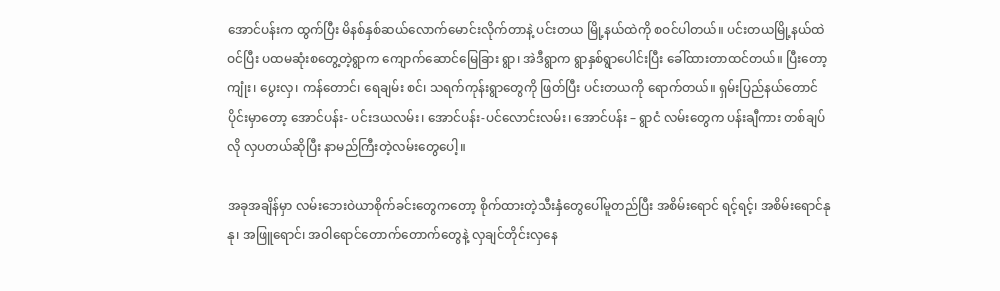အောင်ပန်းက ထွက်ပြီး မိနစ်နှစ်ဆယ်လောက်မောင်းလိုက်တာနဲ့ ပင်းတယ မြို့နယ်ထဲကို စဝင်ပါတယ်။ ပင်းတယမြို့နယ်ထဲ ဝင်ပြီး ပထမဆုံးစတွေ့တဲ့ရွာက ကျောက်ဆောင်မြေခြား ရွာ၊ အဲဒီရွာက ရွာနှစ်ရွာပေါင်းပြီး ခေါ်ထားတာထင်တယ်။ ပြီးတော့ ကျုံး၊ ပွေးလှ၊ ကန်တောင်၊ ရေချမ်း စင်၊ သရက်ကုန်းရွာတွေကို ဖြတ်ပြီး ပင်းတယကို ရောက်တယ်။ ရှမ်းပြည်နယ်တောင်ပိုင်းမှာတော့ အောင်ပန်း- ပင်းဒယလမ်း၊ အောင်ပန်း-ပင်လောင်းလမ်း၊ အောင်ပန်း – ရွာငံ လမ်းတွေက ပန်းချီကား တစ်ချပ်လို လှပတယ်ဆိုပြီး နာမည်ကြီးတဲ့လမ်းတွေပေါ့။

အခုအချိန်မှာ လမ်းဘေးဝဲယာစိုက်ခင်းတွေကတော့ စိုက်ထားတဲ့သီးနှံတွေပေါ်မူတည်ပြီး အစိမ်းရောင် ရင့်ရင့်၊ အစိမ်းရောင်နုနု၊ အဖြူရောင်၊ အဝါရောင်တောက်တောက်တွေနဲ့ လှချင်တိုင်းလှနေ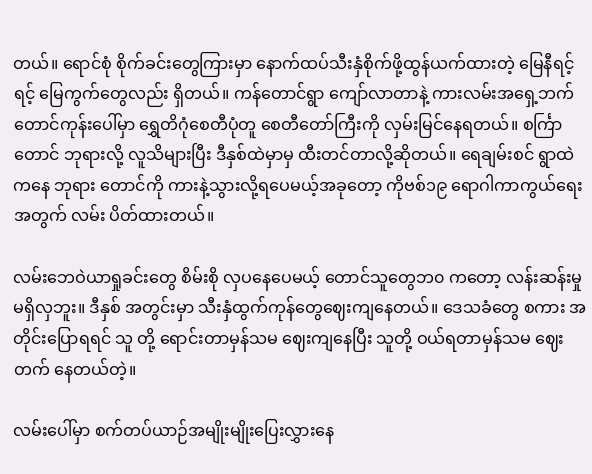တယ်။ ရောင်စုံ စိုက်ခင်းတွေကြားမှာ နောက်ထပ်သီးနှံစိုက်ဖို့ထွန်ယက်ထားတဲ့ မြေနီရင့်ရင့် မြေကွက်တွေလည်း ရှိတယ်။ ကန်တောင်ရွာ ကျော်လာတာနဲ့ ကားလမ်းအရှေ့ဘက် တောင်ကုန်းပေါ်မှာ ရွှေတိဂုံစေတီပုံတူ စေတီတော်ကြီးကို လှမ်းမြင်နေရတယ်။ စင်္ကြာတောင် ဘုရားလို့ လူသိများပြီး ဒီနှစ်ထဲမှာမှ ထီးတင်တာလို့ဆိုတယ်။ ရေချမ်းစင် ရွာထဲကနေ ဘုရား တောင်ကို ကားနဲ့သွားလို့ရပေမယ့်အခုတော့ ကိုဗစ်၁၉ ရောဂါကာကွယ်ရေးအတွက် လမ်း ပိတ်ထားတယ်။

လမ်းဘေဝဲယာရှုခင်းတွေ စိမ်းစို လှပနေပေမယ့် တောင်သူတွေဘ၀ ကတော့ လန်းဆန်းမှု မရှိလှဘူး။ ဒီနှစ် အတွင်းမှာ သီးနှံထွက်ကုန်တွေဈေးကျနေတယ်။ ဒေသခံတွေ စကား အတိုင်းပြောရရင် သူ တို့ ရောင်းတာမှန်သမ ဈေးကျနေပြီး သူတို့ ဝယ်ရတာမှန်သမ ဈေးတက် နေတယ်တဲ့။

လမ်းပေါ်မှာ စက်တပ်ယာဉ်အမျိုးမျိုးပြေးလွှားနေ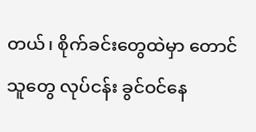တယ်၊ စိုက်ခင်းတွေထဲမှာ တောင်သူတွေ လုပ်ငန်း ခွင်ဝင်နေ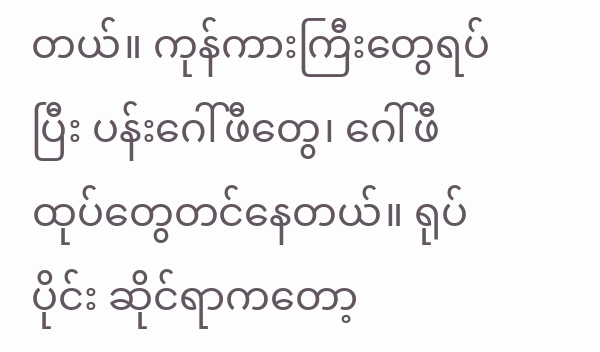တယ်။ ကုန်ကားကြီးတွေရပ်ပြီး ပန်းဂေါ်ဖီတွေ၊ ဂေါ်ဖီထုပ်တွေတင်နေတယ်။ ရုပ်ပိုင်း ဆိုင်ရာကတော့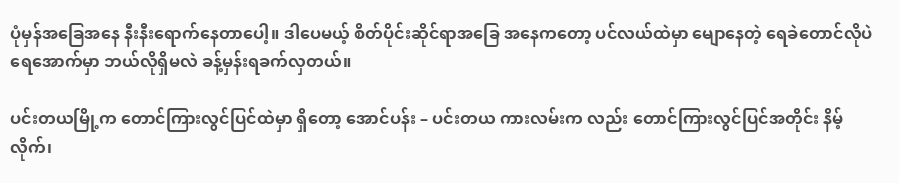ပုံမှန်အခြေအနေ နီးနီးရောက်နေတာပေါ့။ ဒါပေမယ့် စိတ်ပိုင်းဆိုင်ရာအခြေ အနေကတော့ ပင်လယ်ထဲမှာ မျောနေတဲ့ ရေခဲတောင်လိုပဲ ရေအောက်မှာ ဘယ်လိုရှိမလဲ ခန့်မှန်းရခက်လှတယ်။

ပင်းတယမြို့က တောင်ကြားလွင်ပြင်ထဲမှာ ရှိတော့ အောင်ပန်း – ပင်းတယ ကားလမ်းက လည်း တောင်ကြားလွင်ပြင်အတိုင်း နိမ့်လိုက်၊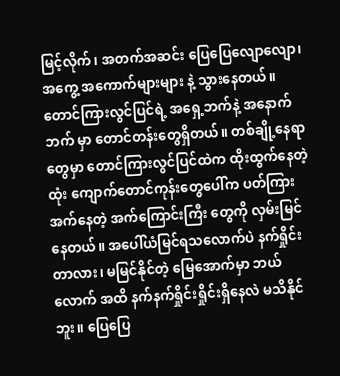မြင့်လိုက်၊ အတက်အဆင်း ပြေပြေလျောလျော၊ အကွေ့ အကောက်များများ နဲ့ သွားနေတယ်။ တောင်ကြားလွင်ပြင်ရဲ့ အရှေ့ဘက်နဲ့ အနောက်ဘက် မှာ တောင်တန်းတွေရှိတယ်။ တစ်ချို့နေရာတွေမှာ တောင်ကြားလွင်ပြင်ထဲက ထိုးထွက်နေတဲ့ ထုံး ကျောက်တောင်ကုန်းတွေပေါ်က ပတ်ကြားအက်နေတဲ့ အက်ကြောင်းကြီး တွေကို လှမ်းမြင် နေတယ်။ အပေါ်ယံမြင်ရသလောက်ပဲ နက်ရှိုင်းတာလား၊ မမြင်နိုင်တဲ့ မြေအောက်မှာ ဘယ်လောက် အထိ နက်နက်ရှိုင်းရှိုင်းရှိနေလဲ မသိနိုင်ဘူး။ ပြေပြေ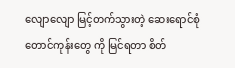လျောလျော မြင့်တက်သွားတဲ့ ဆေးရောင်စုံတောင်ကုန်းတွေ ကို မြင်ရတာ စိတ်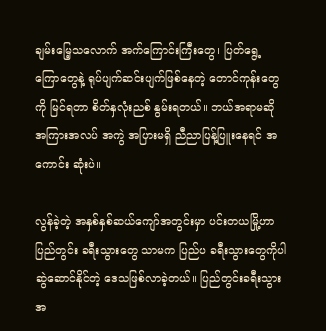ချမ်းမြေ့သလောက် အက်ကြောင်းကြီးတွေ၊ ပြတ်ရွေ့ ကြောတွေနဲ့ ရုပ်ပျက်ဆင်းပျက်ဖြစ်နေတဲ့ တောင်ကုန်းတွေကို မြင်ရတာ စိတ်နှလုံးညစ် နွမ်းရတယ်။ ဘယ်အရာမဆို အကြားအလပ် အကွဲ အပြားမရှိ ညီညာပြန့်ပြူးနေရင် အကောင်း ဆုံးပဲ။

လွန်ခဲ့တဲ့ အနှစ်နှစ်ဆယ်ကျော်အတွင်းမှာ ပင်းတယမြို့ဟာ ပြည်တွင်း ခရီးသွားတွေ သာမက ပြည်ပ ခရီးသွားတွေကိုပါ ဆွဲဆောင်နိုင်တဲ့ ဒေသဖြစ်လာခဲ့တယ်။ ပြည်တွင်းခရီးသွား အ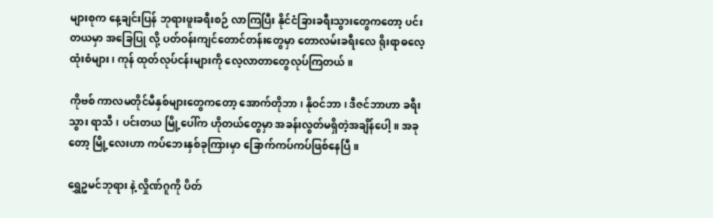များစုက နေ့ချင်းပြန် ဘုရားဖူးခရီးစဉ် လာကြပြီး နိုင်ငံခြားခရီးသွားတွေကတော့ ပင်းတယမှာ အခြေပြု လို့ ပတ်ဝန်းကျင်တောင်တန်းတွေမှာ တောလမ်းခရီးလေ ရိုးရာဓလေ့ထုံးစံများ၊ ကုန် ထုတ်လုပ်ငန်းများကို လေ့လာတာတွေလုပ်ကြတယ်။

ကိုဗစ် ကာလမတိုင်မီနှစ်များတွေကတော့ အောက်တိုဘာ၊ နိုဝင်ဘာ ၊ ဒီဇင်ဘာဟာ ခရီးသွား ရာသီ၊ ပင်းတယ မြို့ပေါ်က ဟိုတယ်တွေမှာ အခန်းလွတ်မရှိတဲ့အချိန်ပေါ့။ အခုတော့ မြို့လေးဟာ ကပ်ဘေးနှစ်ခုကြားမှာ ခြောက်ကပ်ကပ်ဖြစ်နေပြီ။

ရွှေဥမင်ဘုရား နဲ့ လှိုဏ်ဂူကို ပိတ်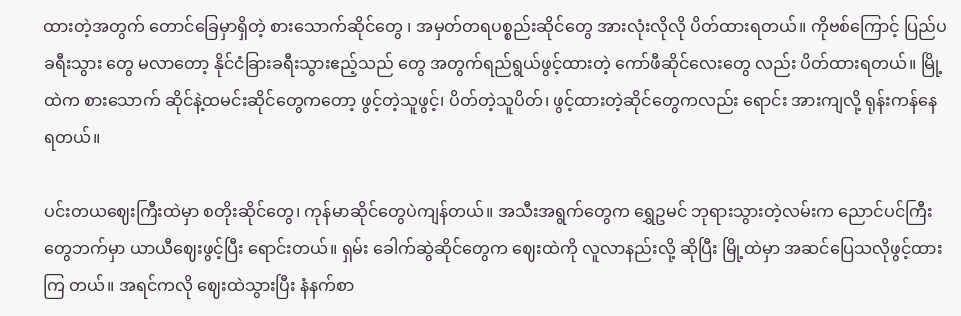ထားတဲ့အတွက် တောင်ခြေမှာရှိတဲ့ စားသောက်ဆိုင်တွေ ၊ အမှတ်တရပစ္စည်းဆိုင်တွေ အားလုံးလိုလို ပိတ်ထားရတယ်။ ကိုဗစ်ကြောင့် ပြည်ပခရီးသွား တွေ မလာတော့ နိုင်ငံခြားခရီးသွားဧည့်သည် တွေ အတွက်ရည်ရွယ်ဖွင့်ထားတဲ့ ကော်ဖီဆိုင်လေးတွေ လည်း ပိတ်ထားရတယ်။ မြို့ထဲက စားသောက် ဆိုင်နဲ့ထမင်းဆိုင်တွေကတော့ ဖွင့်တဲ့သူဖွင့်၊ ပိတ်တဲ့သူပိတ်၊ ဖွင့်ထားတဲ့ဆိုင်တွေကလည်း ရောင်း အားကျလို့ ရုန်းကန်နေရတယ်။

ပင်းတယဈေးကြီးထဲမှာ စတိုးဆိုင်တွေ၊ ကုန်မာဆိုင်တွေပဲကျန်တယ်။ အသီးအရွက်တွေက ရွှေဥမင် ဘုရားသွားတဲ့လမ်းက ညောင်ပင်ကြီးတွေဘက်မှာ ယာယီဈေးဖွင့်ပြီး ရောင်းတယ်။ ရှမ်း ခေါက်ဆွဲဆိုင်တွေက ဈေးထဲကို လူလာနည်းလို့ ဆိုပြီး မြို့ထဲမှာ အဆင်ပြေသလိုဖွင့်ထားကြ တယ်။ အရင်ကလို ဈေးထဲသွားပြီး နံနက်စာ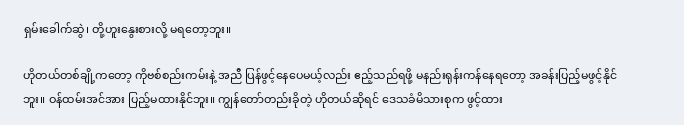ရှမ်းခေါက်ဆွဲ၊ တို့ဟူးနွေးစားလို့ မရတော့ဘူး။

ဟိုတယ်တစ်ချို့ကတော့ ကိုဗစ်စည်းကမ်းနဲ့ အညီ ပြန်ဖွင့်နေပေမယ့်လည်း ဧည့်သည်ရဖို့ မနည်းရုန်းကန်နေရတော့ အခန်းပြည့်မဖွင့်နိုင်ဘူး။ ဝန်ထမ်းအင်အား ပြည့်မထားနိုင်ဘူး။ ကျွန်တော်တည်းခိုတဲ့ ဟိုတယ်ဆိုရင် ဒေသခံမိသားစုက ဖွင့်ထား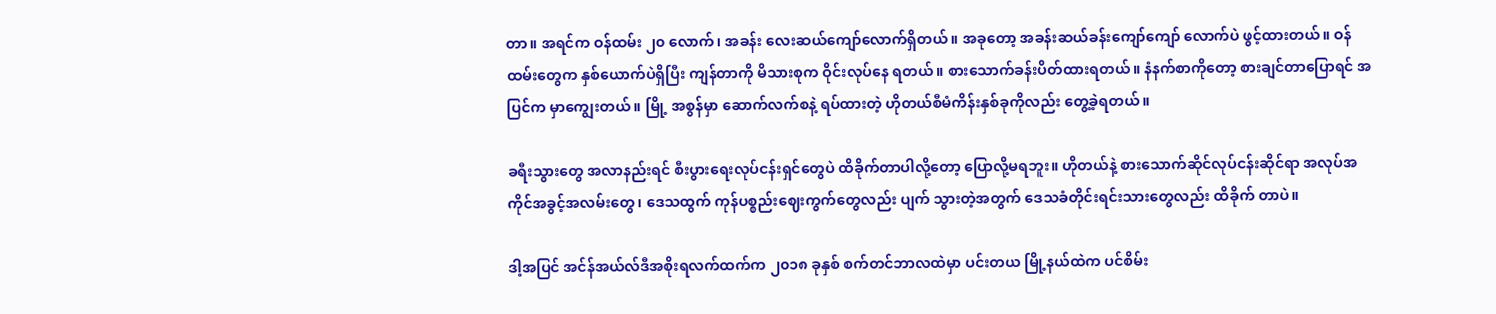တာ။ အရင်က ဝန်ထမ်း ၂၀ လောက်၊ အခန်း လေးဆယ်ကျော်လောက်ရှိတယ်။ အခုတော့ အခန်းဆယ်ခန်းကျော်ကျော် လောက်ပဲ ဖွင့်ထားတယ်။ ဝန်ထမ်းတွေက နှစ်ယောက်ပဲရှိပြီး ကျန်တာကို မိသားစုက ဝိုင်းလုပ်နေ ရတယ်။ စားသောက်ခန်းပိတ်ထားရတယ်။ နံနက်စာကိုတော့ စားချင်တာပြောရင် အပြင်က မှာကျွေးတယ်။ မြို့ အစွန်မှာ ဆောက်လက်စနဲ့ ရပ်ထားတဲ့ ဟိုတယ်စီမံကိန်းနှစ်ခုကိုလည်း တွေ့ခဲ့ရတယ်။

ခရီးသွားတွေ အလာနည်းရင် စီးပွားရေးလုပ်ငန်းရှင်တွေပဲ ထိခိုက်တာပါလို့တော့ ပြောလို့မရဘူး။ ဟိုတယ်နဲ့ စားသောက်ဆိုင်လုပ်ငန်းဆိုင်ရာ အလုပ်အကိုင်အခွင့်အလမ်းတွေ၊ ဒေသထွက် ကုန်ပစ္စည်းဈေးကွက်တွေလည်း ပျက် သွားတဲ့အတွက် ဒေသခံတိုင်းရင်းသားတွေလည်း ထိခိုက် တာပဲ။

ဒါ့အပြင် အင်န်အယ်လ်ဒီအစိုးရလက်ထက်က ၂၀၁၈ ခုနှစ် စက်တင်ဘာလထဲမှာ ပင်းတယ မြို့နယ်ထဲက ပင်စိမ်း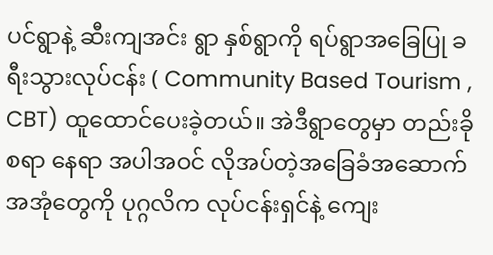ပင်ရွာနဲ့ ဆီးကျအင်း ရွာ နှစ်ရွာကို ရပ်ရွာအခြေပြု ခရီးသွားလုပ်ငန်း ( Community Based Tourism , CBT) ထူထောင်ပေးခဲ့တယ်။ အဲဒီရွာတွေမှာ တည်းခိုစရာ နေရာ အပါအဝင် လိုအပ်တဲ့အခြေခံအဆောက်အအုံတွေကို ပုဂ္ဂလိက လုပ်ငန်းရှင်နဲ့ ကျေး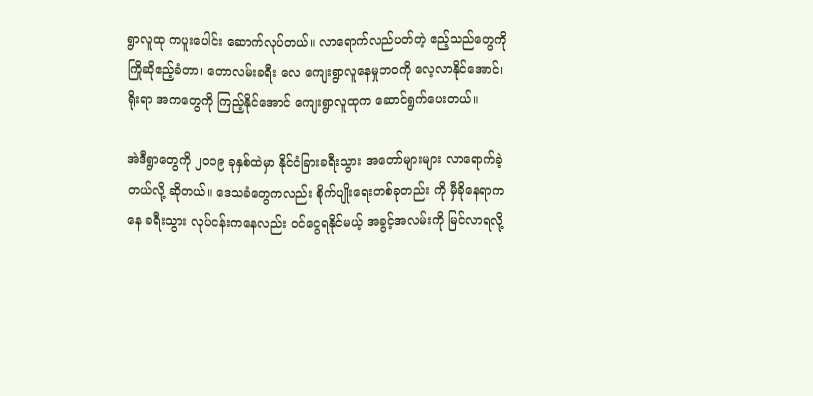ရွာလူထု ကပူးပေါင်း ဆောက်လုပ်တယ်။ လာရောက်လည်ပတ်တဲ့ ဧည့်သည်တွေကို ကြိုဆိုဧည့်ခံတာ၊ တောလမ်းခရီး လေ ကျေးရွာလူနေမှုဘဝကို လေ့လာနိုင်အောင်၊ ရိုးရာ အကတွေကို ကြည့်နိုင်အောင် ကျေးရွာလူထုက ဆောင်ရွက်ပေးတယ်။

အဲဒီရွာတွေကို ၂၀၁၉ ခုနှစ်ထဲမှာ နိုင်ငံခြားခရီးသွား အတော်များများ လာရောက်ခဲ့တယ်လို့ ဆိုတယ်။ ဒေသခံတွေကလည်း စိုက်ပျိုးရေးတစ်ခုတည်း ကို မှီခိုနေရာကနေ ခရီးသွား လုပ်ငန်းကနေလည်း ဝင်ငွေရနိုင်မယ့် အခွင့်အလမ်းကို မြင်လာရလို့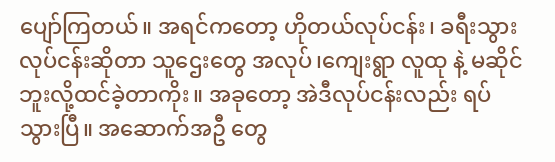ပျော်ကြတယ်။ အရင်ကတော့ ဟိုတယ်လုပ်ငန်း၊ ခရီးသွားလုပ်ငန်းဆိုတာ သူဌေးတွေ အလုပ်၊ကျေးရွာ လူထု နဲ့ မဆိုင်ဘူးလို့ထင်ခဲ့တာကိုး။ အခုတော့ အဲဒီလုပ်ငန်းလည်း ရပ်သွားပြီ။ အဆောက်အဦ တွေ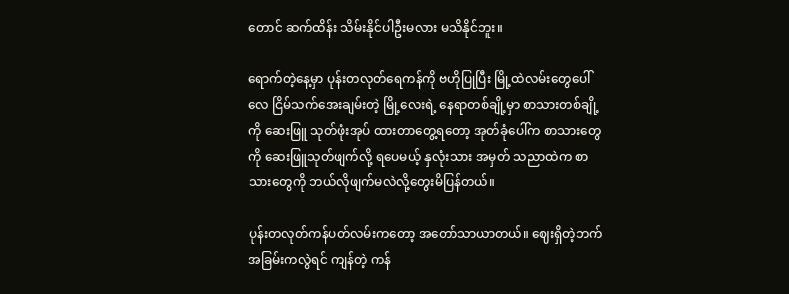တောင် ဆက်ထိန်း သိမ်းနိုင်ပါဦးမလား မသိနိုင်ဘူး။

ရောက်တဲ့နေ့မှာ ပုန်းတလုတ်ရေကန်ကို ဗဟိုပြုပြီး မြို့ထဲလမ်းတွေပေါ် လေ ငြိမ်သက်အေးချမ်းတဲ့ မြို့လေးရဲ့ နေရာတစ်ချို့မှာ စာသားတစ်ချို့ကို ဆေးဖြူ သုတ်ဖုံးအုပ် ထားတာတွေ့ရတော့ အုတ်ခုံပေါ်က စာသားတွေကို ဆေးဖြူသုတ်ဖျက်လို့ ရပေမယ့် နှလုံးသား အမှတ် သညာထဲက စာသားတွေကို ဘယ်လိုဖျက်မလဲလို့တွေးမိပြန်တယ်။

ပုန်းတလုတ်ကန်ပတ်လမ်းကတော့ အတော်သာယာတယ်။ ဈေးရှိတဲ့ဘက်အခြမ်းကလွဲရင် ကျန်တဲ့ ကန်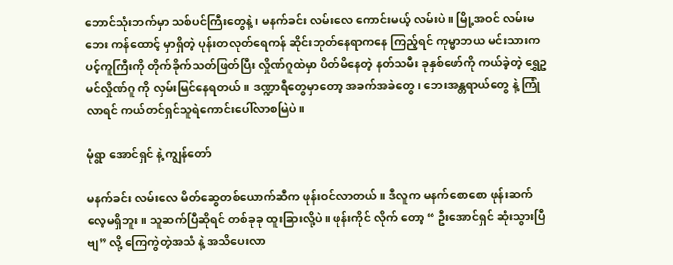ဘောင်သုံးဘက်မှာ သစ်ပင်ကြီးတွေနဲ့၊ မနက်ခင်း လမ်းလေ ကောင်းမယ့် လမ်းပဲ။ မြို့အဝင် လမ်းမဘေး ကန်ထောင့် မှာရှိတဲ့ ပုန်းတလုတ်ရေကန် ဆိုင်းဘုတ်နေရာကနေ ကြည့်ရင် ကုမ္မာဘယ မင်းသားက ပင့်ကူကြီးကို တိုက်ခိုက်သတ်ဖြတ်ပြီး လှိုဏ်ဂူထဲမှာ ပိတ်မိနေတဲ့ နတ်သမီး ခုနှစ်ဖော်ကို ကယ်ခဲ့တဲ့ ရွှေဥမင်လှိုဏ်ဂူ ကို လှမ်းမြင်နေရတယ်။ ဒဏ္ဍာရီတွေမှာတော့ အခက်အခဲတွေ၊ ဘေးအန္တရာယ်တွေ နဲ့ ကြုံလာရင် ကယ်တင်ရှင်သူရဲကောင်းပေါ်လာစမြဲပဲ။

မုံရွာ အောင်ရှင် နဲ့ ကျွန်တော်

မနက်ခင်း လမ်းလေ မိတ်ဆွေတစ်ယောက်ဆီက ဖုန်းဝင်လာတယ်။ ဒီလူက မနက်စောစော ဖုန်းဆက်လေ့မရှိဘူး။ သူဆက်ပြီဆိုရင် တစ်ခုခု ထူးခြားလို့ပဲ။ ဖုန်းကိုင် လိုက် တော့ “ ဦးအောင်ရှင် ဆုံးသွားပြီဗျ” လို့ ကြေကွဲတဲ့အသံ နဲ့ အသိပေးလာ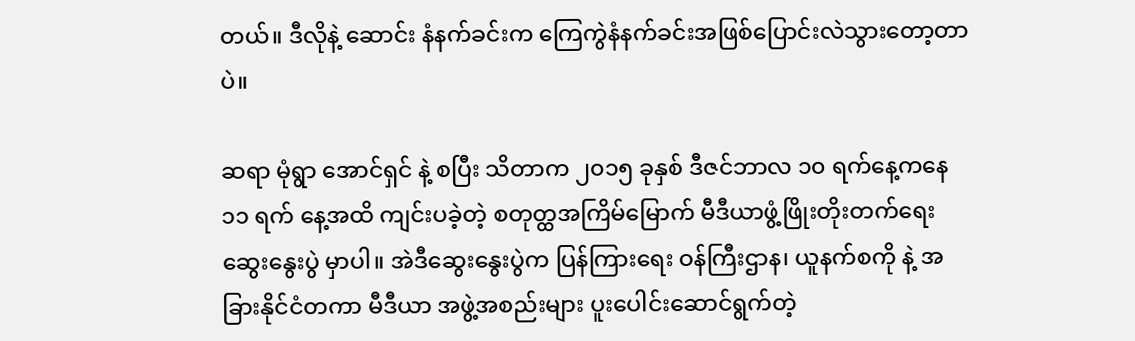တယ်။ ဒီလိုနဲ့ ဆောင်း နံနက်ခင်းက ကြေကွဲနံနက်ခင်းအဖြစ်ပြောင်းလဲသွားတော့တာပဲ။

ဆရာ မုံရွာ အောင်ရှင် နဲ့ စပြီး သိတာက ၂၀၁၅ ခုနှစ် ဒီဇင်ဘာလ ၁၀ ရက်နေ့ကနေ ၁၁ ရက် နေ့အထိ ကျင်းပခဲ့တဲ့ စတုတ္ထအကြိမ်မြောက် မီဒီယာဖွံ့ဖြိုးတိုးတက်ရေးဆွေးနွေးပွဲ မှာပါ။ အဲဒီဆွေးနွေးပွဲက ပြန်ကြားရေး ဝန်ကြီးဌာန၊ ယူနက်စကို နဲ့ အခြားနိုင်ငံတကာ မီဒီယာ အဖွဲ့အစည်းများ ပူးပေါင်းဆောင်ရွက်တဲ့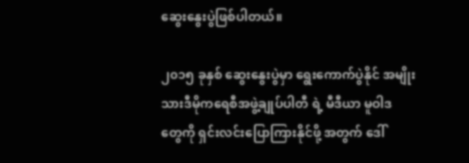ဆွေးနွေးပွဲဖြစ်ပါတယ်။

၂၀၁၅ ခုနှစ် ဆွေးနွေးပွဲမှာ ရွေးကောက်ပွဲနိုင် အမျိုးသားဒီမိုကရေစီအဖွဲ့ချုပ်ပါတီ ရဲ့ မီဒီယာ မူဝါဒ တွေကို ရှင်းလင်းပြောကြားနိုင်ဖို့ အတွက် ဒေါ်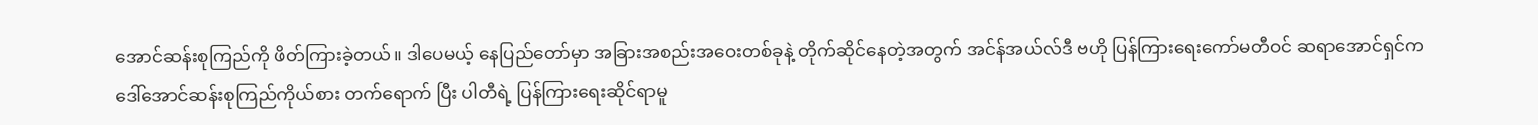အောင်ဆန်းစုကြည်ကို ဖိတ်ကြားခဲ့တယ်။ ဒါပေမယ့် နေပြည်တော်မှာ အခြားအစည်းအဝေးတစ်ခုနဲ့ တိုက်ဆိုင်နေတဲ့အတွက် အင်န်အယ်လ်ဒီ ဗဟို ပြန်ကြားရေးကော်မတီဝင် ဆရာအောင်ရှင်က ဒေါ်အောင်ဆန်းစုကြည်ကိုယ်စား တက်ရောက် ပြီး ပါတီရဲ့ ပြန်ကြားရေးဆိုင်ရာမူ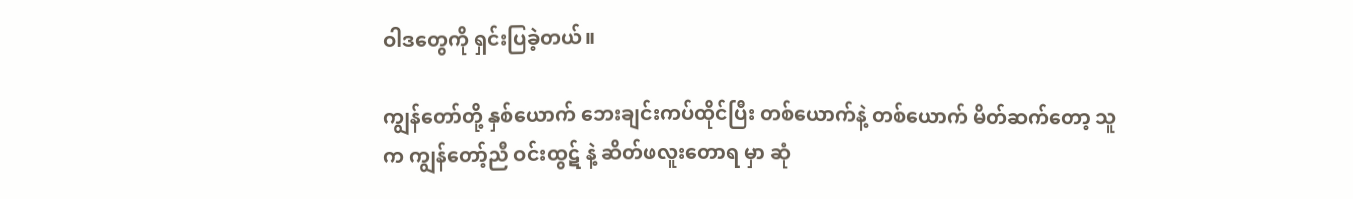ဝါဒတွေကို ရှင်းပြခဲ့တယ်။

ကျွန်တော်တို့ နှစ်ယောက် ဘေးချင်းကပ်ထိုင်ပြီး တစ်ယောက်နဲ့ တစ်ယောက် မိတ်ဆက်တော့ သူက ကျွန်တော့်ညီ ဝင်းထွဋ် နဲ့ ဆိတ်ဖလူးတောရ မှာ ဆုံ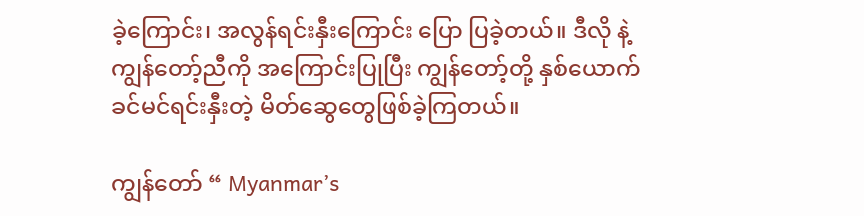ခဲ့ကြောင်း၊ အလွန်ရင်းနှီးကြောင်း ပြော ပြခဲ့တယ်။ ဒီလို နဲ့ ကျွန်တော့်ညီကို အကြောင်းပြုပြီး ကျွန်တော့်တို့ နှစ်ယောက် ခင်မင်ရင်းနှီးတဲ့ မိတ်ဆွေတွေဖြစ်ခဲ့ကြတယ်။

ကျွန်တော် “ Myanmar’s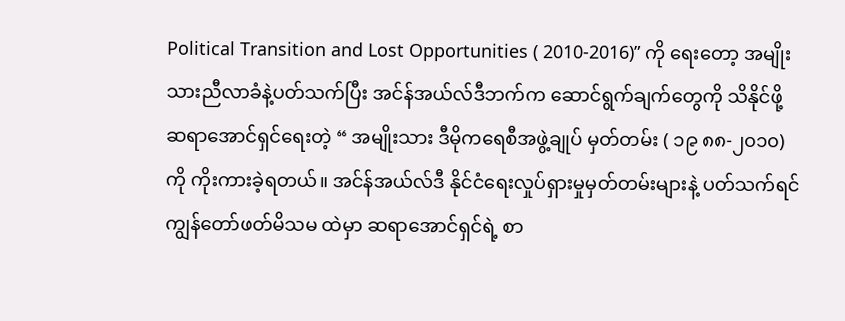Political Transition and Lost Opportunities ( 2010-2016)” ကို ရေးတော့ အမျိုးသားညီလာခံနဲ့ပတ်သက်ပြီး အင်န်အယ်လ်ဒီဘက်က ဆောင်ရွက်ချက်တွေကို သိနိုင်ဖို့ ဆရာအောင်ရှင်ရေးတဲ့ “ အမျိုးသား ဒီမိုကရေစီအဖွဲ့ချုပ် မှတ်တမ်း ( ၁၉ ၈၈-၂၀၁၀) ကို ကိုးကားခဲ့ရတယ်။ အင်န်အယ်လ်ဒီ နိုင်ငံရေးလှုပ်ရှားမှုမှတ်တမ်းများနဲ့ ပတ်သက်ရင် ကျွန်တော်ဖတ်မိသမ ထဲမှာ ဆရာအောင်ရှင်ရဲ့ စာ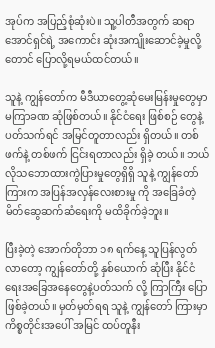အုပ်က အပြည့်စုံဆုံးပဲ။ သူ့ပါတီအတွက် ဆရာအောင်ရှင်ရဲ့ အကောင်း ဆုံးအကျိုးဆောင်ခဲ့မှုလို့တောင် ပြောလို့ရမယ်ထင်တယ်။

သူနဲ့ ကျွန်တော်က မီဒီယာတွေ့ဆုံမေးမြန်းမှုတွေမှာ မကြာခဏ ဆုံဖြစ်တယ်။ နိုင်ငံရေး ဖြစ်စဉ် တွေနဲ့ ပတ်သက်ရင် အမြင်တူတာလည်း ရှိတယ်။ တစ်ဖက်နဲ့ တစ်ဖက် ငြင်းရတာလည်း ရှိခဲ့ တယ်။ ဘယ်လိုသဘောထားကွဲပြားမှုတွေရှိရှိ သူနဲ့ ကျွန်တော်ကြားက အပြန်အလှန်လေးစားမှု ကို အခြေခံတဲ့ မိတ်ဆွေဆက်ဆံရေးကို မထိခိုက်ခဲ့ဘူး။

ပြီးခဲ့တဲ့ အောက်တိုဘာ ၁၈ ရက်နေ့ သူပြန်လွတ်လာတော့ ကျွန်တော်တို့ နှစ်ယောက် ဆုံပြီး နိုင်ငံရေးအခြေအနေတွေနဲ့ပတ်သက် လို့ ကြာကြီး ပြောဖြစ်ခဲ့တယ်။ မှတ်မှတ်ရရ သူနဲ့ ကျွန်တော် ကြားမှာ ကိစ္စတိုင်းအပေါ် အမြင် ထပ်တူနီး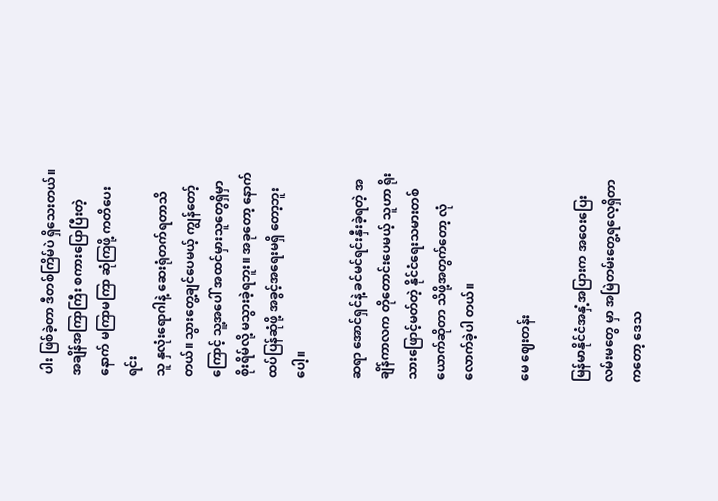ပါး ဖြစ်ခဲ့တာ ဒီတစ်ကြိမ်ပဲ ရှိသေးတယ်။ အချိန်အကြာကြီး စကားပြောပြီးတဲ့နောက် မကြာမကြာ ဆုံကြဖို့ ကတိပေးရင်း
သူ နှလုံးရောဂါနဲ့ ဆေးရုံတက်ရတာသိတယ်။ သွားတွေ့ချင်ပေမယ့် ကျွန်တော့်ကြောင့် သူ့အပေါ် အထင်မှားသူတွေရှိမှာ စိုးရိမ်လို့ မသွားခဲ့ရဘူး။ အခုတော့ နောက်ထပ်ပြန်ဆုံဖို့ အခွင့်အရေးမရှိ တော့ဘူးပေါ့။

ဆရာ အောင်ရှင်နဲ့ ခင်မင်ရင်းနှီးခဲ့ရတဲ့ အချိန်ကာလက တိုတောင်းပေမယ့် သူဟာ ရိုးသားဖြောင့်မတ်တဲ့ နိုင်ငံရေးသမားတစ်ယောက်ဆိုတာ သိဖို့အတွက်တော့ လုံလောက်ခဲ့ပါ တယ်။

မေ ဈေးတန်း

မြန်မာနိုင်ငံအနှံ့အပြားက အဝေးပြေးလမ်းမတွေ မှာ အမြဲတမ်းတွေ့ရလေ့ရှိတာကတော့ ဒေသ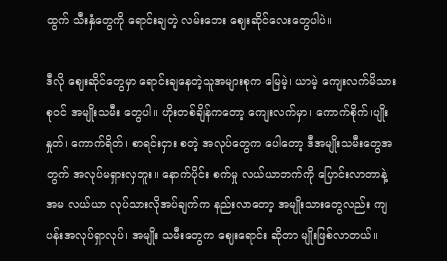ထွက် သီးနှံတွေကို ရောင်းချတဲ့ လမ်းဘေး ဈေးဆိုင်လေးတွေပါပဲ။

ဒီလို ဈေးဆိုင်တွေမှာ ရောင်းချနေတဲ့သူအများစုက မြေမဲ့၊ ယာမဲ့ ကျေးလက်မိသားစုဝင် အမျိုးသမီး တွေပါ။ ဟိုးတစ်ချိန်ကတော့ ကျေးလက်မှာ၊ ကောက်စိုက်၊ပျိုးနှုတ်၊ ကောက်ရိတ်၊ စာရင်းငှား စတဲ့ အလုပ်တွေက ပေါတော့ ဒီအမျိုးသမီးတွေအတွက် အလုပ်မရှားလှဘူး။ နောက်ပိုင်း စက်မှု လယ်ယာဘက်ကို ပြောင်းလာတာနဲ့ အမ လယ်ယာ လုပ်သားလိုအပ်ချက်က နည်းလာတော့ အမျိုးသားတွေလည်း ကျပန်းအလုပ်ရှာလုပ်၊ အမျိုး သမီးတွေက ဈေးရောင်း ဆိုတာ မျိုးဖြစ်လာတယ်။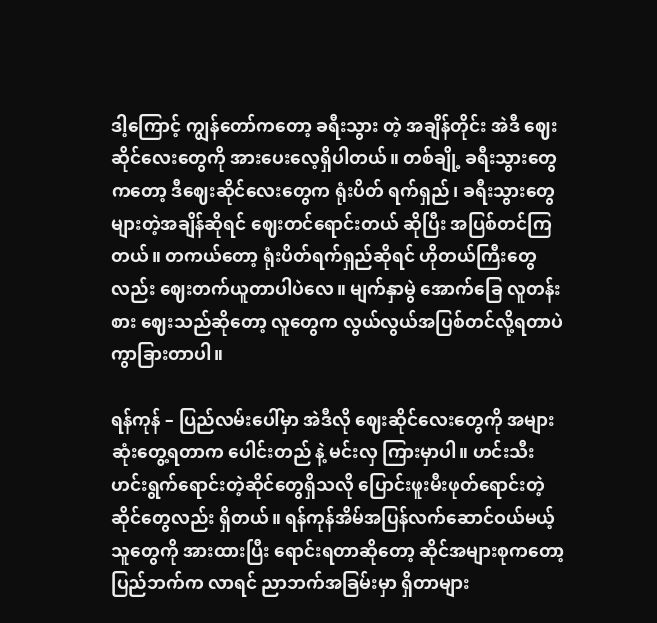ဒါ့ကြောင့် ကျွန်တော်ကတော့ ခရီးသွား တဲ့ အချိန်တိုင်း အဲဒီ ဈေးဆိုင်လေးတွေကို အားပေးလေ့ရှိပါတယ်။ တစ်ချို့ ခရီးသွားတွေကတော့ ဒီဈေးဆိုင်လေးတွေက ရုံးပိတ် ရက်ရှည်၊ ခရီးသွားတွေများတဲ့အချိန်ဆိုရင် ဈေးတင်ရောင်းတယ် ဆိုပြီး အပြစ်တင်ကြတယ်။ တကယ်တော့ ရုံးပိတ်ရက်ရှည်ဆိုရင် ဟိုတယ်ကြီးတွေလည်း ဈေးတက်ယူတာပါပဲလေ။ မျက်နှာမွဲ အောက်ခြေ လူတန်းစား ဈေးသည်ဆိုတော့ လူတွေက လွယ်လွယ်အပြစ်တင်လို့ရတာပဲ ကွာခြားတာပါ။

ရန်ကုန် – ပြည်လမ်းပေါ်မှာ အဲဒီလို ဈေးဆိုင်လေးတွေကို အများဆုံးတွေ့ရတာက ပေါင်းတည် နဲ့ မင်းလှ ကြားမှာပါ။ ဟင်းသီးဟင်းရွက်ရောင်းတဲ့ဆိုင်တွေရှိသလို ပြောင်းဖူးမီးဖုတ်ရောင်းတဲ့ ဆိုင်တွေလည်း ရှိတယ်။ ရန်ကုန်အိမ်အပြန်လက်ဆောင်ဝယ်မယ့်သူတွေကို အားထားပြီး ရောင်းရတာဆိုတော့ ဆိုင်အများစုကတော့ ပြည်ဘက်က လာရင် ညာဘက်အခြမ်းမှာ ရှိတာများ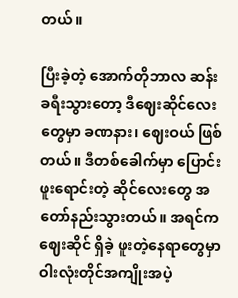တယ်။

ပြီးခဲ့တဲ့ အောက်တိုဘာလ ဆန်း ခရီးသွားတော့ ဒီဈေးဆိုင်လေးတွေမှာ ခဏနား၊ ဈေးဝယ် ဖြစ် တယ်။ ဒီတစ်ခေါက်မှာ ပြောင်းဖူးရောင်းတဲ့ ဆိုင်လေးတွေ အတော်နည်းသွားတယ်။ အရင်က ဈေးဆိုင် ရှိခဲ့ ဖူးတဲ့နေရာတွေမှာ ဝါးလုံးတိုင်အကျိုးအပဲ့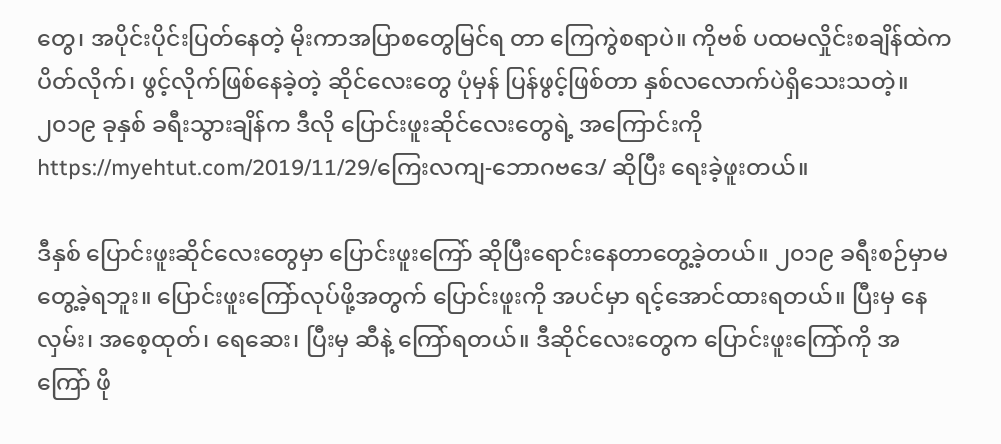တွေ၊ အပိုင်းပိုင်းပြတ်နေတဲ့ မိုးကာအပြာစတွေမြင်ရ တာ ကြေကွဲစရာပဲ။ ကိုဗစ် ပထမလှိုင်းစချိန်ထဲက ပိတ်လိုက်၊ ဖွင့်လိုက်ဖြစ်နေခဲ့တဲ့ ဆိုင်လေးတွေ ပုံမှန် ပြန်ဖွင့်ဖြစ်တာ နှစ်လလောက်ပဲရှိသေးသတဲ့။ ၂၀၁၉ ခုနှစ် ခရီးသွားချိန်က ဒီလို ပြောင်းဖူးဆိုင်လေးတွေရဲ့ အကြောင်းကို https://myehtut.com/2019/11/29/ကြေးလကျ-ဘောဂဗဒေ/ ဆိုပြီး ရေးခဲ့ဖူးတယ်။

ဒီနှစ် ပြောင်းဖူးဆိုင်လေးတွေမှာ ပြောင်းဖူးကြော် ဆိုပြီးရောင်းနေတာတွေ့ခဲ့တယ်။ ၂၀၁၉ ခရီးစဉ်မှာမတွေ့ခဲ့ရဘူး။ ပြောင်းဖူးကြော်လုပ်ဖို့အတွက် ပြောင်းဖူးကို အပင်မှာ ရင့်အောင်ထားရတယ်။ ပြီးမှ နေလှမ်း၊ အစေ့ထုတ်၊ ရေဆေး၊ ပြီးမှ ဆီနဲ့ ကြော်ရတယ်။ ဒီဆိုင်လေးတွေက ပြောင်းဖူးကြော်ကို အကြော် ဖို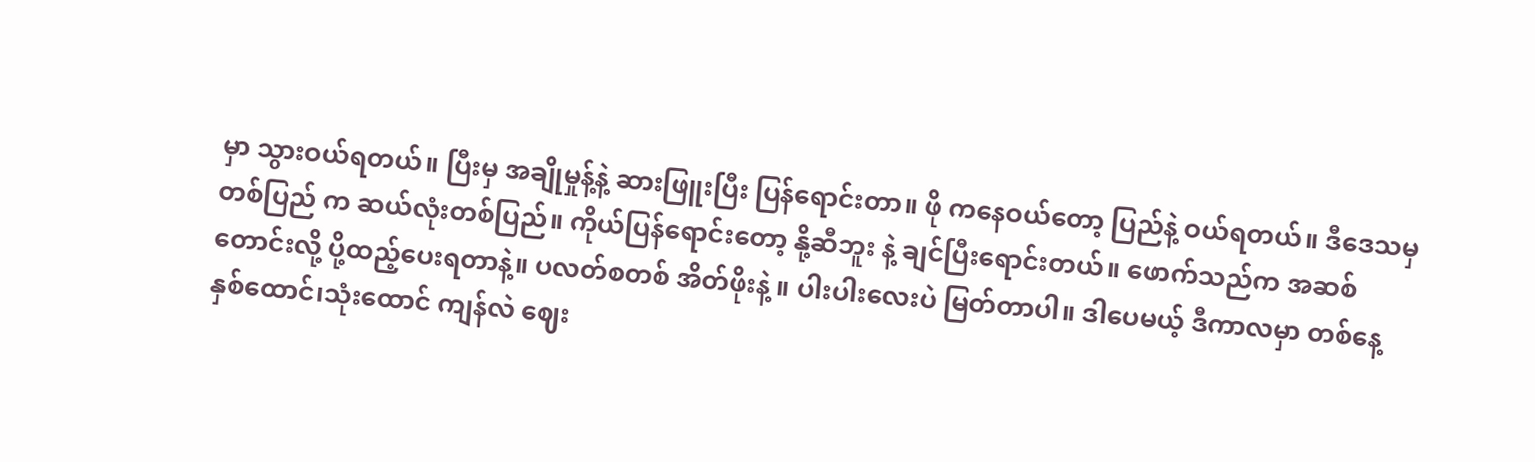မှာ သွားဝယ်ရတယ်။ ပြီးမှ အချိုမှုန့်နဲ့ ဆားဖြူးပြီး ပြန်ရောင်းတာ။ ဖို ကနေဝယ်တော့ ပြည်နဲ့ ဝယ်ရတယ်။ ဒီဒေသမှ တစ်ပြည် က ဆယ်လုံးတစ်ပြည်။ ကိုယ်ပြန်ရောင်းတော့ နို့ဆီဘူး နဲ့ ချင်ပြီးရောင်းတယ်။ ဖောက်သည်က အဆစ်တောင်းလို့ ပို့ထည့်ပေးရတာနဲ့။ ပလတ်စတစ် အိတ်ဖိုးနဲ့ ။ ပါးပါးလေးပဲ မြတ်တာပါ။ ဒါပေမယ့် ဒီကာလမှာ တစ်နေ့ နှစ်ထောင်၊သုံးထောင် ကျန်လဲ ဈေး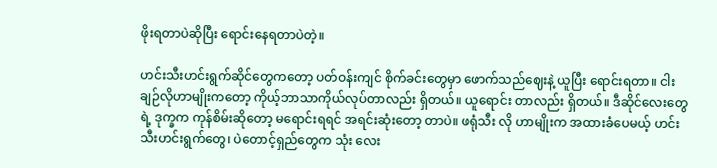ဖိုးရတာပဲဆိုပြီး ရောင်းနေရတာပဲတဲ့။

ဟင်းသီးဟင်းရွက်ဆိုင်တွေကတော့ ပတ်ဝန်းကျင် စိုက်ခင်းတွေမှာ ဖောက်သည်ဈေးနဲ့ ယူပြီး ရောင်းရတာ။ ငါးချဉ်လိုဟာမျိုးကတော့ ကိုယ့်ဘာသာကိုယ်လုပ်တာလည်း ရှိတယ်။ ယူရောင်း တာလည်း ရှိတယ်။ ဒီဆိုင်လေးတွေရဲ့ ဒုက္ခက ကုန်စိမ်းဆိုတော့ မရောင်းရရင် အရင်းဆုံးတော့ တာပဲ။ ဖရုံသီး လို ဟာမျိုးက အထားခံပေမယ့် ဟင်းသီးဟင်းရွက်တွေ၊ ပဲတောင့်ရှည်တွေက သုံး လေး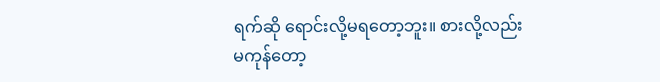ရက်ဆို ရောင်းလို့မရတော့ဘူး။ စားလို့လည်း မကုန်တော့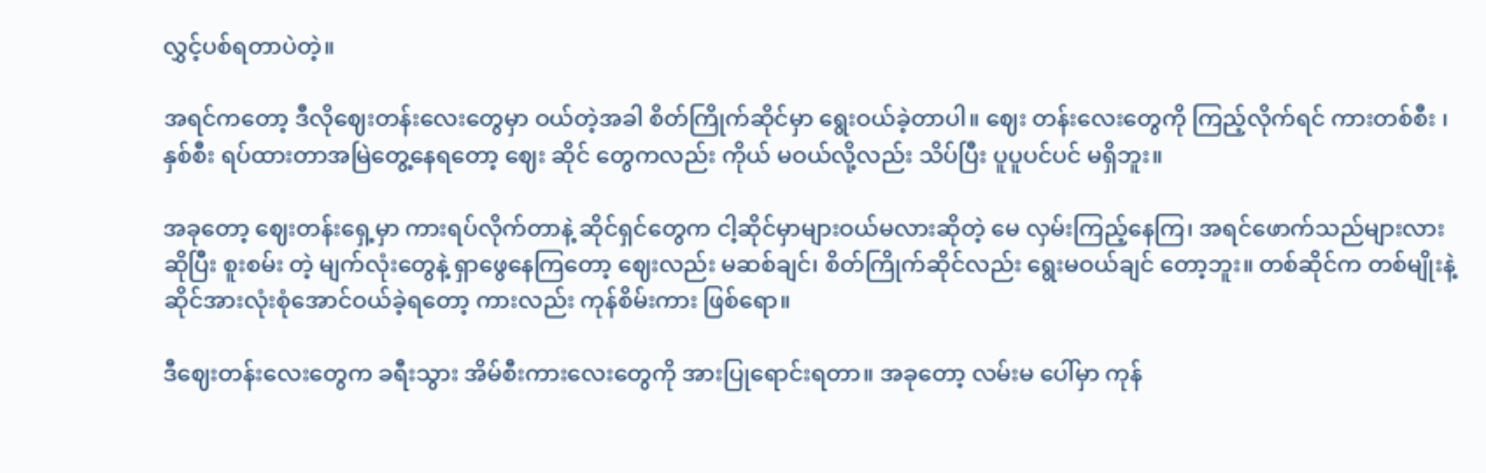လွှင့်ပစ်ရတာပဲတဲ့။

အရင်ကတော့ ဒီလိုဈေးတန်းလေးတွေမှာ ဝယ်တဲ့အခါ စိတ်ကြိုက်ဆိုင်မှာ ရွေးဝယ်ခဲ့တာပါ။ ဈေး တန်းလေးတွေကို ကြည့်လိုက်ရင် ကားတစ်စီး ၊ နှစ်စီး ရပ်ထားတာအမြဲတွေ့နေရတော့ ဈေး ဆိုင် တွေကလည်း ကိုယ် မဝယ်လို့လည်း သိပ်ပြီး ပူပူပင်ပင် မရှိဘူး။

အခုတော့ ဈေးတန်းရှေ့မှာ ကားရပ်လိုက်တာနဲ့ ဆိုင်ရှင်တွေက ငါ့ဆိုင်မှာများဝယ်မလားဆိုတဲ့ မေ လှမ်းကြည့်နေကြ၊ အရင်ဖောက်သည်များလား ဆိုပြီး စူးစမ်း တဲ့ မျက်လုံးတွေနဲ့ ရှာဖွေနေကြတော့ ဈေးလည်း မဆစ်ချင်၊ စိတ်ကြိုက်ဆိုင်လည်း ရွေးမဝယ်ချင် တော့ဘူး။ တစ်ဆိုင်က တစ်မျိုးနဲ့ ဆိုင်အားလုံးစုံအောင်ဝယ်ခဲ့ရတော့ ကားလည်း ကုန်စိမ်းကား ဖြစ်ရော။

ဒီဈေးတန်းလေးတွေက ခရီးသွား အိမ်စီးကားလေးတွေကို အားပြုရောင်းရတာ။ အခုတော့ လမ်းမ ပေါ်မှာ ကုန်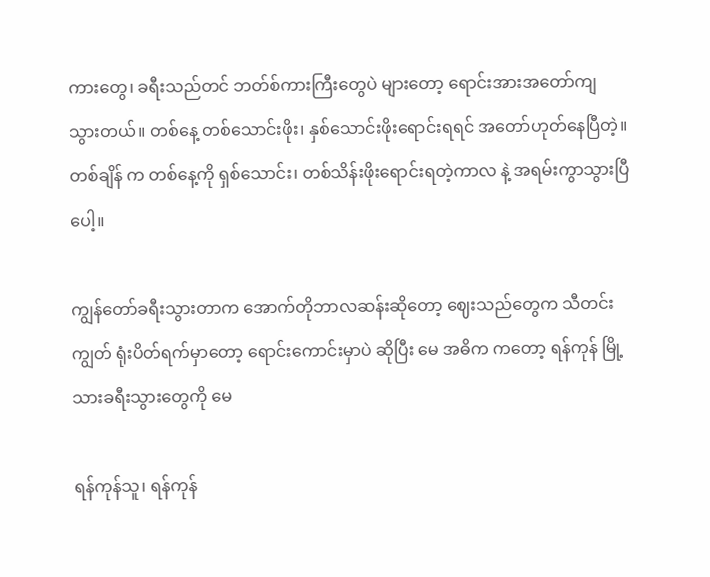ကားတွေ၊ ခရီးသည်တင် ဘတ်စ်ကားကြီးတွေပဲ များတော့ ရောင်းအားအတော်ကျ သွားတယ်။ တစ်နေ့ တစ်သောင်းဖိုး၊ နှစ်သောင်းဖိုးရောင်းရရင် အတော်ဟုတ်နေပြီတဲ့။ တစ်ချိန် က တစ်နေ့ကို ရှစ်သောင်း၊ တစ်သိန်းဖိုးရောင်းရတဲ့ကာလ နဲ့ အရမ်းကွာသွားပြီပေါ့။

ကျွန်တော်ခရီးသွားတာက အောက်တိုဘာလဆန်းဆိုတော့ ဈေးသည်တွေက သီတင်းကျွတ် ရုံးပိတ်ရက်မှာတော့ ရောင်းကောင်းမှာပဲ ဆိုပြီး မေ အဓိက ကတော့ ရန်ကုန် မြို့သားခရီးသွားတွေကို မေ

ရန်ကုန်သူ၊ ရန်ကုန်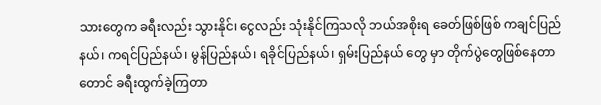သားတွေက ခရီးလည်း သွားနိုင်၊ ငွေလည်း သုံးနိုင်ကြသလို ဘယ်အစိုးရ ခေတ်ဖြစ်ဖြစ် ကချင်ပြည်နယ်၊ ကရင်ပြည်နယ်၊ မွန်ပြည်နယ်၊ ရခိုင်ပြည်နယ်၊ ရှမ်းပြည်နယ် တွေ မှာ တိုက်ပွဲတွေဖြစ်နေတာတောင် ခရီးထွက်ခဲ့ကြတာ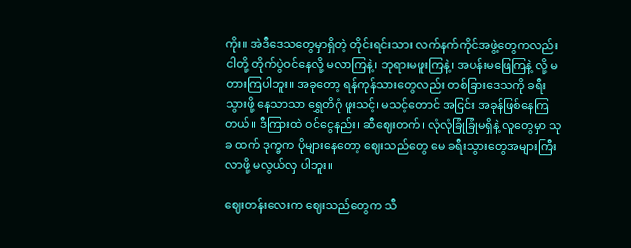ကိုး။ အဲဒီဒေသတွေမှာရှိတဲ့ တိုင်းရင်းသား လက်နက်ကိုင်အဖွဲ့တွေကလည်း ငါတို့ တိုက်ပွဲဝင်နေလို့ မလာကြနဲ့၊ ဘုရားမဖူးကြနဲ့၊ အပန်းမဖြေကြနဲ့ လို့ မတားကြပါဘူး။ အခုတော့ ရန်ကုန်သားတွေလည်း တစ်ခြားဒေသကို ခရီးသွားဖို့ နေသာသာ ရွှေတိဂုံ ဖူးသင့်၊ မသင့်တောင် အငြင်း အခုန်ဖြစ်နေကြတယ်။ ဒီကြားထဲ ဝင်ငွေနည်း၊ ဆီဈေးတက်၊ လုံလုံခြုံခြုံမရှိနဲ့ လူတွေမှာ သုခ ထက် ဒုက္ခက ပိုများနေတော့ ဈေးသည်တွေ မေ ခရီးသွားတွေအများကြီး လာဖို့ မလွယ်လှ ပါဘူး။

ဈေးတန်းလေးက ဈေးသည်တွေက သီ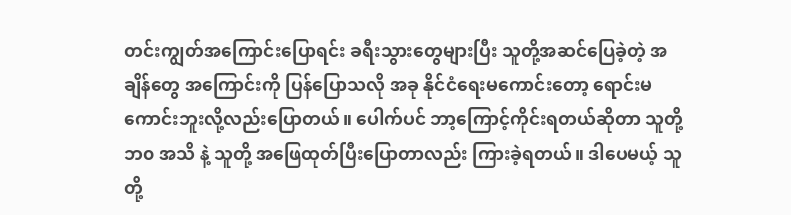တင်းကျွတ်အကြောင်းပြောရင်း ခရီးသွားတွေများပြီး သူတို့အဆင်ပြေခဲ့တဲ့ အချိန်တွေ အကြောင်းကို ပြန်ပြောသလို အခု နိုင်ငံရေးမကောင်းတော့ ရောင်းမကောင်းဘူးလို့လည်းပြောတယ်။ ပေါက်ပင် ဘာ့ကြောင့်ကိုင်းရတယ်ဆိုတာ သူတို့ ဘ၀ အသိ နဲ့ သူတို့ အဖြေထုတ်ပြီးပြောတာလည်း ကြားခဲ့ရတယ်။ ဒါပေမယ့် သူတို့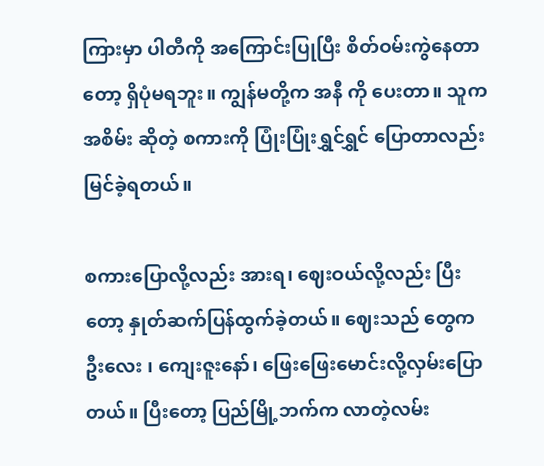ကြားမှာ ပါတီကို အကြောင်းပြုပြီး စိတ်ဝမ်းကွဲနေတာတော့ ရှိပုံမရဘူး။ ကျွန်မတို့က အနီ ကို ပေးတာ။ သူက အစိမ်း ဆိုတဲ့ စကားကို ပြုံးပြုံးရွှင်ရွှင် ပြောတာလည်း မြင်ခဲ့ရတယ်။

စကားပြောလို့လည်း အားရ၊ ဈေးဝယ်လို့လည်း ပြီးတော့ နှုတ်ဆက်ပြန်ထွက်ခဲ့တယ်။ ဈေးသည် တွေက ဦးလေး ၊ ကျေးဇူးနော်၊ ဖြေးဖြေးမောင်းလို့လှမ်းပြောတယ်။ ပြီးတော့ ပြည်မြို့ဘက်က လာတဲ့လမ်း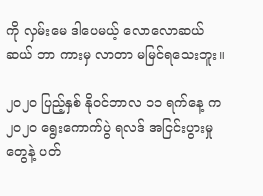ကို လှမ်းမေ ဒါပေမယ့် လောလောဆယ်ဆယ် ဘာ ကားမှ လာတာ မမြင်ရသေးဘူး။

၂၀၂၀ ပြည့်နှစ် နိုဝင်ဘာလ ၁၁ ရက်နေ့ က ၂၀၂၀ ရွေးကောက်ပွဲ ရလဒ် အငြင်းပွားမှု တွေနဲ့ ပတ်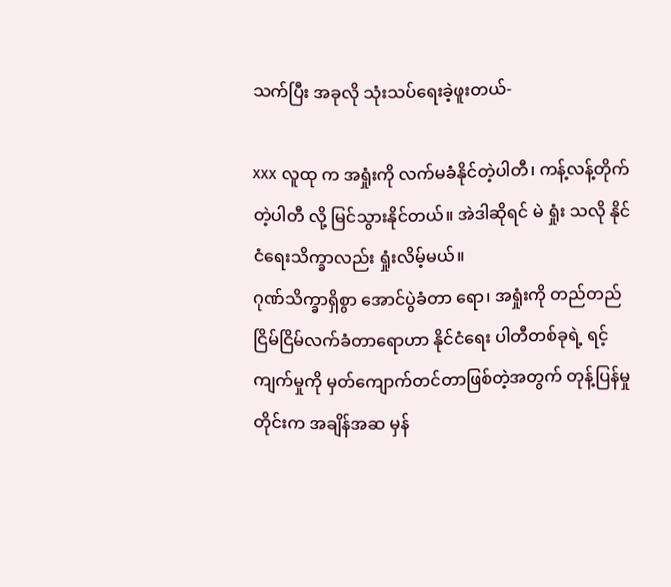သက်ပြီး အခုလို သုံးသပ်ရေးခဲ့ဖူးတယ်-

xxx လူထု က အရှုံးကို လက်မခံနိုင်တဲ့ပါတီ၊ ကန့်လန့်တိုက်တဲ့ပါတီ လို့ မြင်သွားနိုင်တယ်။ အဲဒါဆိုရင် မဲ ရှုံး သလို နိုင်ငံရေးသိက္ခာလည်း ရှုံးလိမ့်မယ်။
ဂုဏ်သိက္ခာရှိစွာ အောင်ပွဲခံတာ ရော၊ အရှုံးကို တည်တည်ငြိမ်ငြိမ်လက်ခံတာရောဟာ နိုင်ငံရေး ပါတီတစ်ခုရဲ့ ရင့်ကျက်မှုကို မှတ်ကျောက်တင်တာဖြစ်တဲ့အတွက် တုန့်ပြန်မှုတိုင်းက အချိန်အဆ မှန်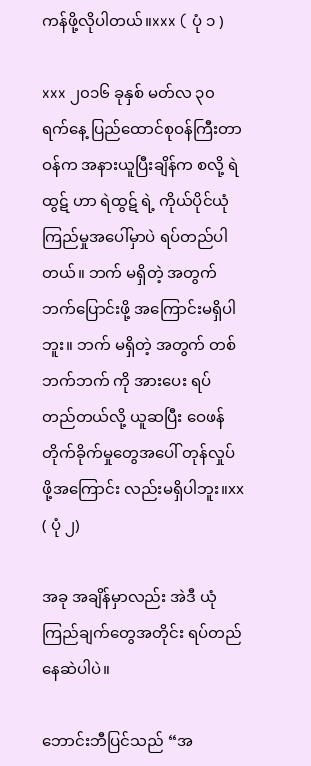ကန်ဖို့လိုပါတယ်။xxx ( ပုံ ၁ )

xxx ၂၀၁၆ ခုနှစ် မတ်လ ၃၀ ရက်နေ့ ပြည်ထောင်စုဝန်ကြီးတာဝန်က အနားယူပြီးချိန်က စလို့ ရဲထွဋ် ဟာ ရဲထွဋ် ရဲ့ ကိုယ်ပိုင်ယုံကြည်မှုအပေါ်မှာပဲ ရပ်တည်ပါတယ်။ ဘက် မရှိတဲ့ အတွက် ဘက်ပြောင်းဖို့ အကြောင်းမရှိပါဘူး။ ဘက် မရှိတဲ့ အတွက် တစ်ဘက်ဘက် ကို အားပေး ရပ်တည်တယ်လို့ ယူဆပြီး ဝေဖန်တိုက်ခိုက်မှုတွေအပေါ် တုန်လှုပ် ဖို့အကြောင်း လည်းမရှိပါဘူး။xx ( ပုံ ၂)

အခု အချိန်မှာလည်း အဲဒီ ယုံကြည်ချက်တွေအတိုင်း ရပ်တည်နေဆဲပါပဲ။

ဘောင်းဘီပြင်သည် “အ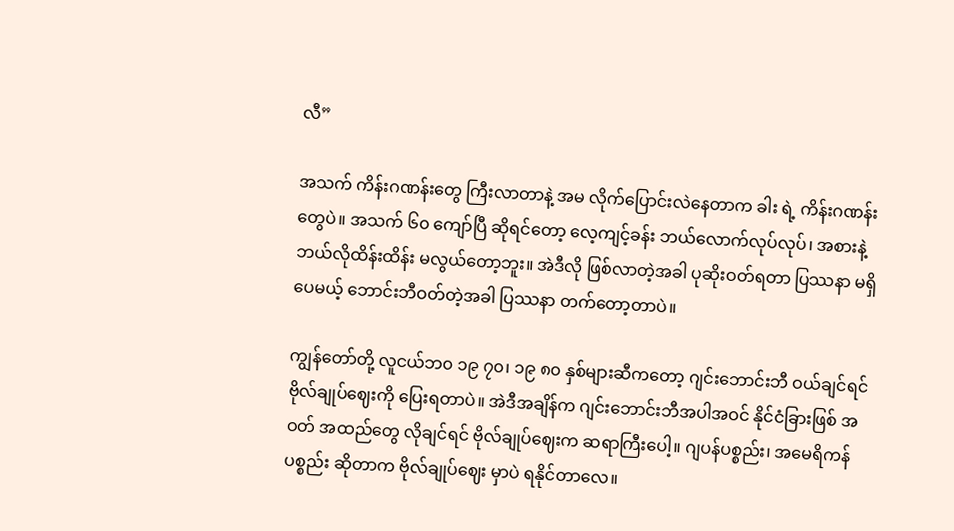လီ”

အသက် ကိန်းဂဏန်းတွေ ကြီးလာတာနဲ့ အမ လိုက်ပြောင်းလဲနေတာက ခါး ရဲ့ ကိန်းဂဏန်း တွေပဲ။ အသက် ၆၀ ကျော်ပြီ ဆိုရင်တော့ လေ့ကျင့်ခန်း ဘယ်လောက်လုပ်လုပ်၊ အစားနဲ့ ဘယ်လိုထိန်းထိန်း မလွယ်တော့ဘူး။ အဲဒီလို ဖြစ်လာတဲ့အခါ ပုဆိုးဝတ်ရတာ ပြဿနာ မရှိပေမယ့် ဘောင်းဘီဝတ်တဲ့အခါ ပြဿနာ တက်တော့တာပဲ။

ကျွန်တော်တို့ လူငယ်ဘ၀ ၁၉ ၇၀၊ ၁၉ ၈၀ နှစ်များဆီကတော့ ဂျင်းဘောင်းဘီ ဝယ်ချင်ရင် ဗိုလ်ချုပ်ဈေးကို ပြေးရတာပဲ။ အဲဒီအချိန်က ဂျင်းဘောင်းဘီအပါအဝင် နိုင်ငံခြားဖြစ် အဝတ် အထည်တွေ လိုချင်ရင် ဗိုလ်ချုပ်ဈေးက ဆရာကြီးပေါ့။ ဂျပန်ပစ္စည်း၊ အမေရိကန်ပစ္စည်း ဆိုတာက ဗိုလ်ချုပ်ဈေး မှာပဲ ရနိုင်တာလေ။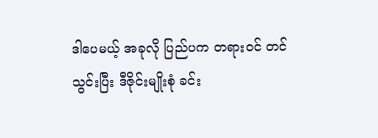ဒါပေမယ့် အခုလို ပြည်ပက တရားဝင် တင်သွင်းပြီး ဒီဇိုင်းမျိုးစုံ ခင်း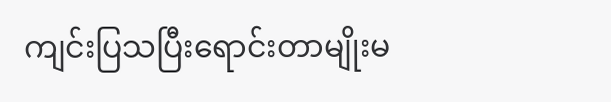ကျင်းပြသပြီးရောင်းတာမျိုးမ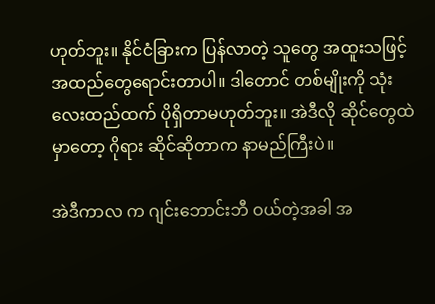ဟုတ်ဘူး။ နိုင်ငံခြားက ပြန်လာတဲ့ သူတွေ အထူးသဖြင့် အထည်တွေရောင်းတာပါ။ ဒါတောင် တစ်မျိုးကို သုံးလေးထည်ထက် ပိုရှိတာမဟုတ်ဘူး။ အဲဒီလို ဆိုင်တွေထဲမှာတော့ ဂိုရား ဆိုင်ဆိုတာက နာမည်ကြီးပဲ။

အဲဒီကာလ က ဂျင်းဘောင်းဘီ ဝယ်တဲ့အခါ အ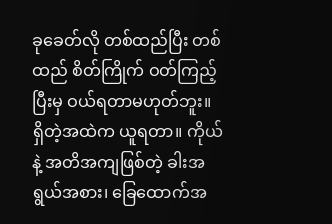ခုခေတ်လို တစ်ထည်ပြီး တစ်ထည် စိတ်ကြိုက် ဝတ်ကြည့် ပြီးမှ ဝယ်ရတာမဟုတ်ဘူး။ ရှိတဲ့အထဲက ယူရတာ။ ကိုယ်နဲ့ အတိအကျဖြစ်တဲ့ ခါးအရွယ်အစား၊ ခြေထောက်အ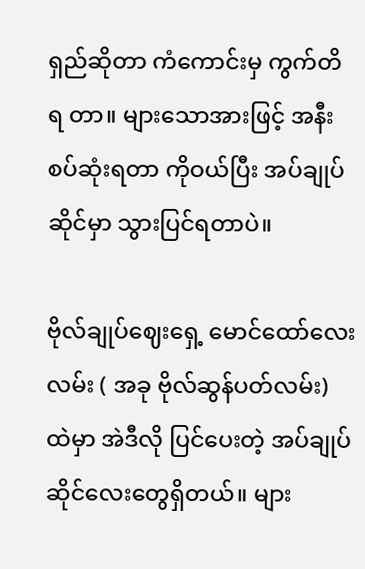ရှည်ဆိုတာ ကံကောင်းမှ ကွက်တိ ရ တာ။ များသောအားဖြင့် အနီးစပ်ဆုံးရတာ ကိုဝယ်ပြီး အပ်ချုပ်ဆိုင်မှာ သွားပြင်ရတာပဲ။

ဗိုလ်ချုပ်ဈေးရှေ့ မောင်ထော်လေးလမ်း ( အခု ဗိုလ်ဆွန်ပတ်လမ်း) ထဲမှာ အဲဒီလို ပြင်ပေးတဲ့ အပ်ချုပ်ဆိုင်လေးတွေရှိတယ်။ များ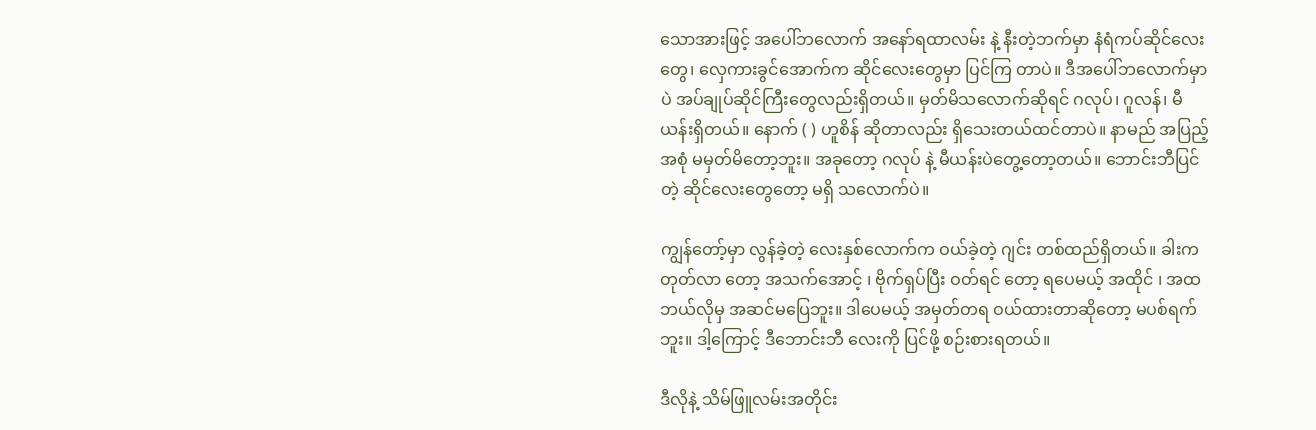သောအားဖြင့် အပေါ်ဘလောက် အနော်ရထာလမ်း နဲ့ နီးတဲ့ဘက်မှာ နံရံကပ်ဆိုင်လေးတွေ၊ လှေကားခွင်အောက်က ဆိုင်လေးတွေမှာ ပြင်ကြ တာပဲ။ ဒီအပေါ်ဘလောက်မှာပဲ အပ်ချုပ်ဆိုင်ကြီးတွေလည်းရှိတယ်။ မှတ်မိသလောက်ဆိုရင် ဂလုပ်၊ ဂူလန်၊ မီယန်းရှိတယ်။ နောက် ( ) ဟူစိန် ဆိုတာလည်း ရှိသေးတယ်ထင်တာပဲ။ နာမည် အပြည့် အစုံ မမှတ်မိတော့ဘူး။ အခုတော့ ဂလုပ် နဲ့ မီယန်းပဲတွေ့တော့တယ်။ ဘောင်းဘီပြင်တဲ့ ဆိုင်လေးတွေတော့ မရှိ သလောက်ပဲ။

ကျွန်တော့်မှာ လွန်ခဲ့တဲ့ လေးနှစ်လောက်က ဝယ်ခဲ့တဲ့ ဂျင်း တစ်ထည်ရှိတယ်။ ခါးက တုတ်လာ တော့ အသက်အောင့် ၊ ဗိုက်ရှပ်ပြီး ဝတ်ရင် တော့ ရပေမယ့် အထိုင် ၊ အထ ဘယ်လိုမှ အဆင်မပြေဘူး။ ဒါပေမယ့် အမှတ်တရ ဝယ်ထားတာဆိုတော့ မပစ်ရက်ဘူး။ ဒါ့ကြောင့် ဒီဘောင်းဘီ လေးကို ပြင်ဖို့ စဉ်းစားရတယ်။

ဒီလိုနဲ့ သိမ်ဖြူလမ်းအတိုင်း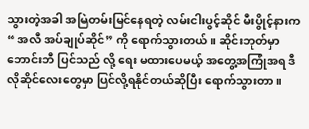သွားတဲ့အခါ အမြဲတမ်းမြင်နေရတဲ့ လမ်းငါးပွင့်ဆိုင် မီးပွိုင့်နားက “ အလီ အပ်ချုပ်ဆိုင်” ကို ရောက်သွားတယ်။ ဆိုင်းဘုတ်မှာ ဘောင်းဘီ ပြင်သည် လို့ ရေး မထားပေမယ့် အတွေ့အကြုံအရ ဒီလိုဆိုင်လေးတွေမှာ ပြင်လို့ရနိုင်တယ်ဆိုပြီး ရောက်သွားတာ။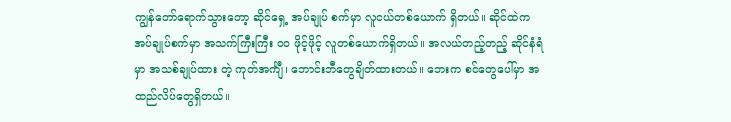ကျွန်တော်ရောက်သွားတော့ ဆိုင်ရှေ့ အပ်ချုပ် စက်မှာ လူငယ်တစ်ယောက် ရှိတယ်။ ဆိုင်ထဲက အပ်ချုပ်စက်မှာ အသက်ကြီးကြီး ၀၀ ဖိုင့်ဖိုင့် လူတစ်ယောက်ရှိတယ်။ အလယ်တည့်တည့် ဆိုင်နံရံမှာ အသစ်ချုပ်ထား တဲ့ ကုတ်အင်္ကျီ၊ ဘောင်းဘီတွေချိတ်ထားတယ်။ ဘေးက စင်တွေပေါ်မှာ အထည်လိပ်တွေရှိတယ်။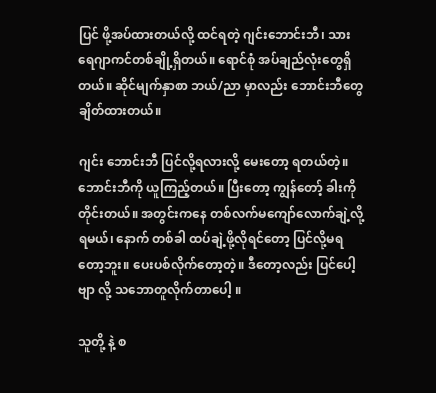ပြင် ဖို့အပ်ထားတယ်လို့ ထင်ရတဲ့ ဂျင်းဘောင်းဘီ၊ သားရေဂျာကင်တစ်ချို့ရှိတယ်။ ရောင်စုံ အပ်ချည်လုံးတွေရှိတယ်။ ဆိုင်မျက်နှာစာ ဘယ်/ညာ မှာလည်း ဘောင်းဘီတွေချိတ်ထားတယ်။

ဂျင်း ဘောင်းဘီ ပြင်လို့ရလားလို့ မေးတော့ ရတယ်တဲ့။ ဘောင်းဘီကို ယူကြည့်တယ်။ ပြီးတော့ ကျွန်တော့် ခါးကို တိုင်းတယ်။ အတွင်းကနေ တစ်လက်မကျော်လောက်ချဲ့လို့ရမယ်၊ နောက် တစ်ခါ ထပ်ချဲ့ဖို့လိုရင်တော့ ပြင်လို့မရတော့ဘူး။ ပေးပစ်လိုက်တော့တဲ့။ ဒီတော့လည်း ပြင်ပေါ့ဗျာ လို့ သဘောတူလိုက်တာပေါ့ ။

သူတို့ နဲ့ စ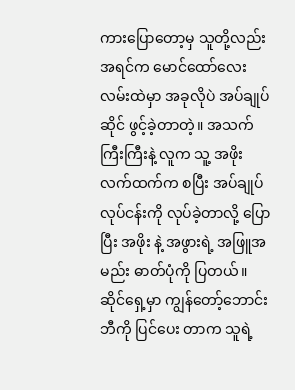ကားပြောတော့မှ သူတို့လည်း အရင်က မောင်ထော်လေးလမ်းထဲမှာ အခုလိုပဲ အပ်ချုပ်ဆိုင် ဖွင့်ခဲ့တာတဲ့။ အသက်ကြီးကြီးနဲ့ လူက သူ့ အဖိုးလက်ထက်က စပြီး အပ်ချုပ် လုပ်ငန်းကို လုပ်ခဲ့တာလို့ ပြောပြီး အဖိုး နဲ့ အဖွားရဲ့ အဖြူအမည်း ဓာတ်ပုံကို ပြတယ်။ ဆိုင်ရှေ့မှာ ကျွန်တော့်ဘောင်းဘီကို ပြင်ပေး တာက သူရဲ့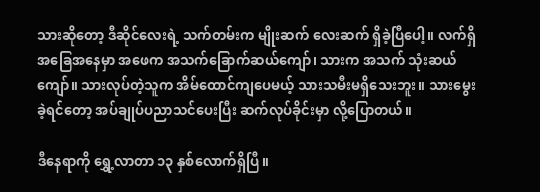သားဆိုတော့ ဒီဆိုင်လေးရဲ့ သက်တမ်းက မျိုးဆက် လေးဆက် ရှိခဲ့ပြီပေါ့။ လက်ရှိအခြေအနေမှာ အဖေက အသက်ခြောက်ဆယ်ကျော်၊ သားက အသက် သုံးဆယ်ကျော်။ သားလုပ်တဲ့သူက အိမ်ထောင်ကျပေမယ့် သားသမီးမရှိသေးဘူး။ သားမွေးခဲ့ရင်တော့ အပ်ချုပ်ပညာသင်ပေးပြီး ဆက်လုပ်ခိုင်းမှာ လို့ပြောတယ်။

ဒီနေရာကို ရွှေ့လာတာ ၁၃ နှစ်လောက်ရှိပြီ။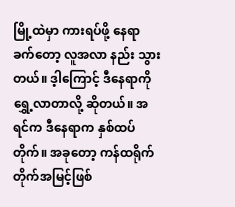မြို့ထဲမှာ ကားရပ်ဖို့ နေရာခက်တော့ လူအလာ နည်း သွားတယ်။ ဒ့ါကြောင့် ဒီနေရာကို ရွှေ့လာတာလို့ ဆိုတယ်။ အရင်က ဒီနေရာက နှစ်ထပ်တိုက်။ အခုတော့ ကန်ထရိုက်တိုက်အမြင့်ဖြစ်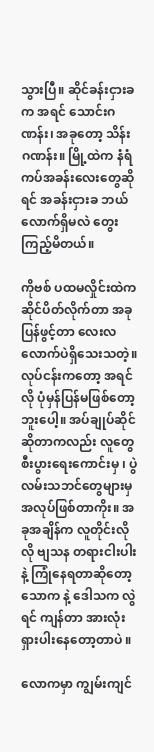သွားပြီ။ ဆိုင်ခန်းငှားခက အရင် သောင်းဂဏန်း၊ အခုတော့ သိန်းဂဏန်း။ မြို့ထဲက နံရံကပ်အခန်းလေးတွေဆိုရင် အခန်းငှားခ ဘယ်လောက်ရှိမလဲ တွေးကြည့်မိတယ်။

ကိုဗစ် ပထမလှိုင်းထဲက ဆိုင်ပိတ်လိုက်တာ အခု ပြန်ဖွင့်တာ လေးလလောက်ပဲရှိသေးသတဲ့။ လုပ်ငန်းကတော့ အရင်လို ပုံမှန်ပြန်မဖြစ်တော့ဘူးပေါ့။ အပ်ချုပ်ဆိုင်ဆိုတာကလည်း လူတွေ စီးပွားရေးကောင်းမှ ၊ ပွဲလမ်းသဘင်တွေများမှ အလုပ်ဖြစ်တာကိုး။ အခုအချိန်က လူတိုင်းလိုလို ဗျသန တရားငါးပါး နဲ့ ကြုံနေရတာဆိုတော့ သောက နဲ့ ဒေါသက လွဲရင် ကျန်တာ အားလုံး ရှားပါးနေတော့တာပဲ ။

လောကမှာ ကျွမ်းကျင်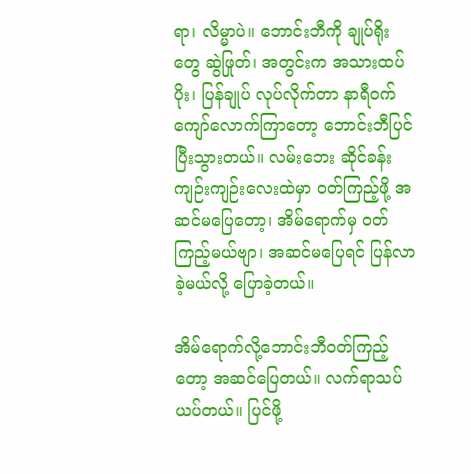ရာ၊ လိမ္မာပဲ။ ဘောင်းဘီကို ချုပ်ရိုးတွေ ဆွဲဖြုတ်၊ အတွင်းက အသားထပ်ပိုး၊ ပြန်ချုပ် လုပ်လိုက်တာ နာရီဝက်ကျော်လောက်ကြာတော့ ဘောင်းဘီပြင်ပြီးသွားတယ်။ လမ်းဘေး ဆိုင်ခန်းကျဉ်းကျဉ်းလေးထဲမှာ ဝတ်ကြည့်ဖို့ အဆင်မပြေတော့၊ အိမ်ရောက်မှ ဝတ်ကြည့်မယ်ဗျာ၊ အဆင်မပြေရင် ပြန်လာခဲ့မယ်လို့ ပြောခဲ့တယ်။

အိမ်ရောက်လို့ဘောင်းဘီဝတ်ကြည့်တော့ အဆင်ပြေတယ်။ လက်ရာသပ်ယပ်တယ်။ ပြင်ဖို့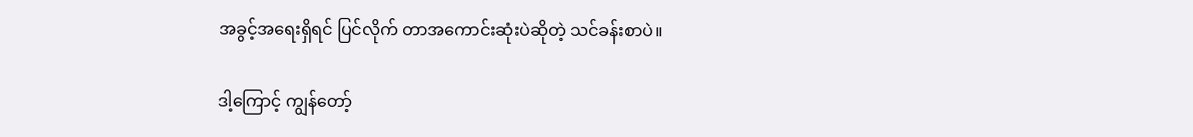အခွင့်အရေးရှိရင် ပြင်လိုက် တာအကောင်းဆုံးပဲဆိုတဲ့ သင်ခန်းစာပဲ။

ဒါ့ကြောင့် ကျွန်တော့်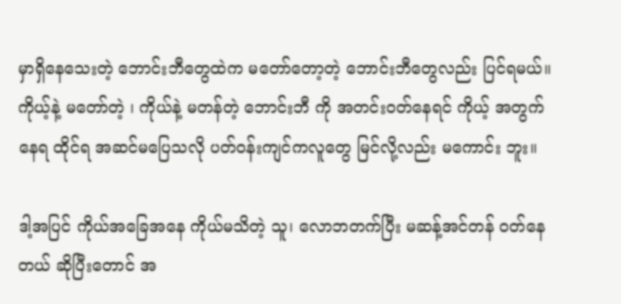မှာရှိနေသေးတဲ့ ဘောင်းဘီတွေထဲက မတော်တော့တဲ့ ဘောင်းဘီတွေလည်း ပြင်ရမယ်။ ကိုယ့်နဲ့ မတော်တဲ့ ၊ ကိုယ်နဲ့ မတန်တဲ့ ဘောင်းဘီ ကို အတင်းဝတ်နေရင် ကိုယ့် အတွက် နေရ ထိုင်ရ အဆင်မပြေသလို ပတ်ဝန်းကျင်ကလူတွေ မြင်လို့လည်း မကောင်း ဘူး။

ဒါ့အပြင် ကိုယ်အခြေအနေ ကိုယ်မသိတဲ့ သူ၊ လောဘတက်ပြီး မဆန့်အင်တန် ဝတ်နေတယ် ဆိုပြီးတောင် အ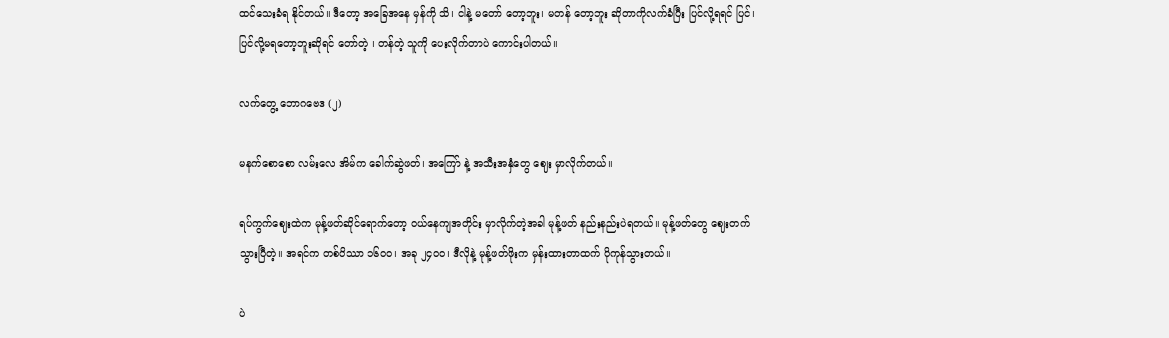ထင်သေးခံရ နိုင်တယ်။ ဒီတော့ အခြေအနေ မှန်ကို သိ၊ ငါနဲ့ မတော် တော့ဘူး၊ မတန် တော့ဘူး ဆိုတာကိုလက်ခံပြီး ပြင်လို့ရရင် ပြင်၊ ပြင်လို့မရတော့ဘူးဆိုရင် တော်တဲ့ ၊ တန်တဲ့ သူကို ပေးလိုက်တာပဲ ကောင်းပါတယ်။

လက်တွေ့ ဘောဂဗေဒ (၂)

မနက်စောစော လမ်းလေ အိမ်က ခေါက်ဆွဲဖတ်၊ အကြော် နဲ့ အသီးအနှံတွေ ဈေး မှာလိုက်တယ်။

ရပ်ကွက်ဈေးထဲက မုန့်ဖတ်ဆိုင်ရောက်တော့ ဝယ်နေကျအတိုင်း မှာလိုက်တဲ့အခါ မုန့်ဖတ် နည်းနည်းပဲရတယ်။ မုန့်ဖတ်တွေ ဈေးတက်သွားပြီတဲ့။ အရင်က တစ်ပိဿာ ၁၆၀၀၊ အခု ၂၄၀၀၊ ဒီလိုနဲ့ မုန့်ဖတ်ဖိုးက မှန်းထားတာထက် ပိုကုန်သွားတယ်။

ပဲ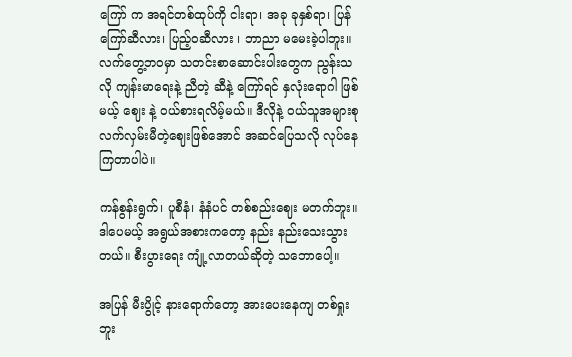ကြော် က အရင်တစ်ထုပ်ကို ငါးရာ၊ အခု ခုနှစ်ရာ၊ ပြန်ကြော်ဆီလား၊ ပြည့်ဝဆီလား ၊ ဘာညာ မမေးခဲ့ပါဘူး။ လက်တွေ့ဘဝမှာ သတင်းစာဆောင်းပါးတွေက ညွန်းသလို ကျန်းမာရေးနဲ့ ညီတဲ့ ဆီနဲ့ ကြော်ရင် နှလုံးရောဂါ ဖြစ်မယ့် ဈေး နဲ့ ဝယ်စားရလိမ့်မယ်။ ဒီလိုနဲ့ ဝယ်သူအများစု လက်လှမ်းမီတဲ့ဈေးဖြစ်အောင် အဆင်ပြေသလို လုပ်နေကြတာပါပဲ။

ကန်စွန်းရွက်၊ ပူစီနံ၊ နံနံပင် တစ်စည်းဈေး မတက်ဘူး။ ဒါပေမယ့် အရွယ်အစားကတော့ နည်း နည်းသေးသွားတယ်။ စီးပွားရေး ကျုံ့လာတယ်ဆိုတဲ့ သဘောပေါ့။

အပြန် မီးပွိုင့် နားရောက်တော့ အားပေးနေကျ တစ်ရှုးဘူး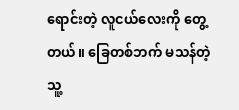ရောင်းတဲ့ လူငယ်လေးကို တွေ့ တယ်။ ခြေတစ်ဘက် မသန်တဲ့သူ့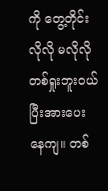ကို တွေ့တိုင်း လိုလို မလိုလို တစ်ရှုးဘူးဝယ်ပြီးအားပေးနေကျ။ တစ်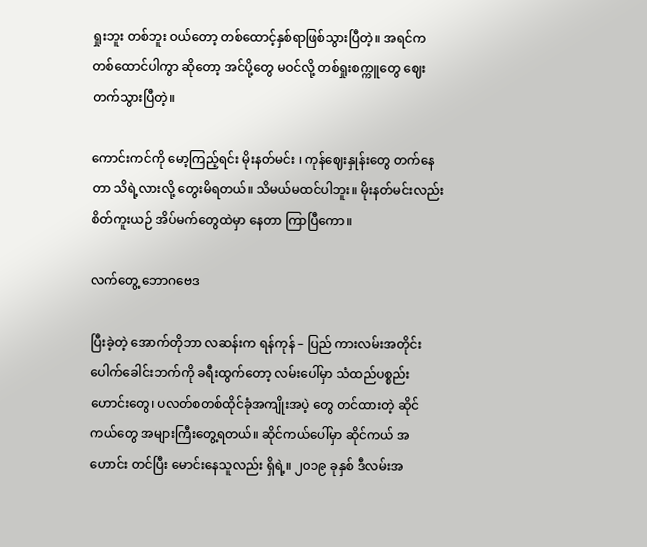ရှုးဘူး တစ်ဘူး ဝယ်တော့ တစ်ထောင့်နှစ်ရာဖြစ်သွားပြီတဲ့။ အရင်က တစ်ထောင်ပါကွာ ဆိုတော့ အင်ပို့တွေ မဝင်လို့ တစ်ရှုးစက္ကူတွေ ဈေးတက်သွားပြီတဲ့။

ကောင်းကင်ကို မော့ကြည့်ရင်း မိုးနတ်မင်း ၊ ကုန်ဈေးနှုန်းတွေ တက်နေတာ သိရဲ့လားလို့ တွေးမိရတယ်။ သိမယ်မထင်ပါဘူး။ မိုးနတ်မင်းလည်း စိတ်ကူးယဉ် အိပ်မက်တွေထဲမှာ နေတာ ကြာပြီကော။

လက်တွေ့ ဘောဂဗေဒ

ပြီးခဲ့တဲ့ အောက်တိုဘာ လဆန်းက ရန်ကုန် – ပြည် ကားလမ်းအတိုင်း ပေါက်ခေါင်းဘက်ကို ခရီးထွက်တော့ လမ်းပေါ်မှာ သံထည်ပစ္စည်းဟောင်းတွေ၊ ပလတ်စတစ်ထိုင်ခုံအကျိုးအပဲ့ တွေ တင်ထားတဲ့ ဆိုင်ကယ်တွေ အများကြီးတွေ့ရတယ်။ ဆိုင်ကယ်ပေါ်မှာ ဆိုင်ကယ် အဟောင်း တင်ပြီး မောင်းနေသူလည်း ရှိရဲ့။ ၂၀၁၉ ခုနှစ် ဒီလမ်းအ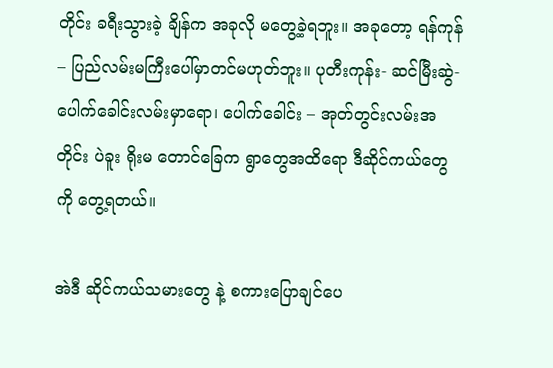တိုင်း ခရီးသွားခဲ့ ချိန်က အခုလို မတွေ့ခဲ့ရဘူး။ အခုတော့ ရန်ကုန် – ပြည်လမ်းမကြီးပေါ်မှာတင်မဟုတ်ဘူး။ ပုတီးကုန်း- ဆင်မြီးဆွဲ- ပေါက်ခေါင်းလမ်းမှာရော၊ ပေါက်ခေါင်း – အုတ်တွင်းလမ်းအတိုင်း ပဲခူး ရိုးမ တောင်ခြေက ရွာတွေအထိရော ဒီဆိုင်ကယ်တွေကို တွေ့ရတယ်။

အဲဒီ ဆိုင်ကယ်သမားတွေ နဲ့ စကားပြောချင်ပေ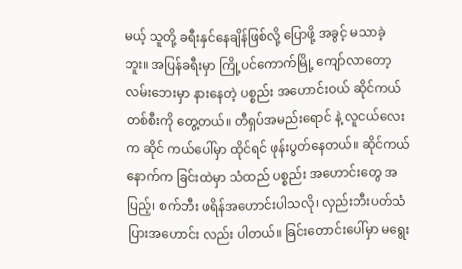မယ့် သူတို့ ခရီးနှင်နေချိန်ဖြစ်လို့ ပြောဖို့ အခွင့် မသာခဲ့ဘူး။ အပြန်ခရီးမှာ ကြို့ပင်ကောက်မြို့ ကျော်လာတော့ လမ်းဘေးမှာ နားနေတဲ့ ပစ္စည်း အဟောင်းဝယ် ဆိုင်ကယ်တစ်စီးကို တွေ့တယ်။ တီရှပ်အမည်းရောင် နဲ့ လူငယ်လေးက ဆိုင် ကယ်ပေါ်မှာ ထိုင်ရင် ဖုန်းပွတ်နေတယ်။ ဆိုင်ကယ်နောက်က ခြင်းထဲမှာ သံထည် ပစ္စည်း အဟောင်းတွေ အပြည့်၊ စက်ဘီး ဖရိန်အဟောင်းပါသလို၊ လှည်းဘီးပတ်သံပြားအဟောင်း လည်း ပါတယ်။ ခြင်းတောင်းပေါ်မှာ မရွေး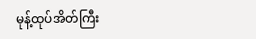မုန့်ထုပ်အိတ်ကြီး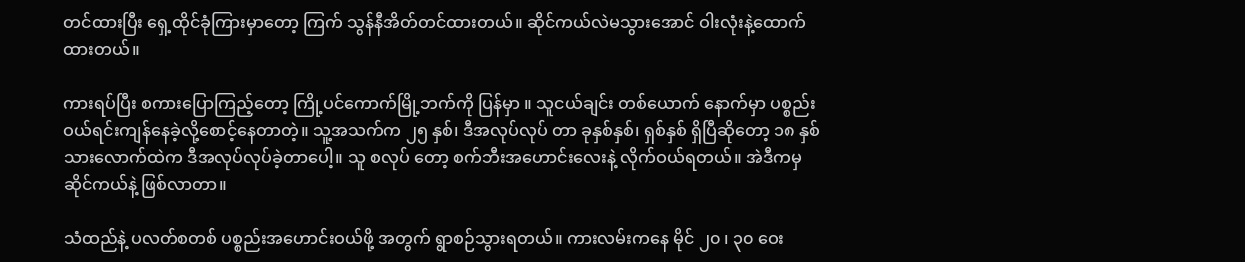တင်ထားပြီး ရှေ့ထိုင်ခုံကြားမှာတော့ ကြက် သွန်နီအိတ်တင်ထားတယ်။ ဆိုင်ကယ်လဲမသွားအောင် ဝါးလုံးနဲ့ထောက်ထားတယ်။

ကားရပ်ပြီး စကားပြောကြည့်တော့ ကြို့ပင်ကောက်မြို့ဘက်ကို ပြန်မှာ ။ သူငယ်ချင်း တစ်ယောက် နောက်မှာ ပစ္စည်းဝယ်ရင်းကျန်နေခဲ့လို့စောင့်နေတာတဲ့။ သူ့အသက်က ၂၅ နှစ်၊ ဒီအလုပ်လုပ် တာ ခုနှစ်နှစ်၊ ရှစ်နှစ် ရှိပြီဆိုတော့ ၁၈ နှစ်သားလောက်ထဲက ဒီအလုပ်လုပ်ခဲ့တာပေါ့။ သူ စလုပ် တော့ စက်ဘီးအဟောင်းလေးနဲ့ လိုက်ဝယ်ရတယ်။ အဲဒီကမှ ဆိုင်ကယ်နဲ့ ဖြစ်လာတာ။

သံထည်နဲ့ ပလတ်စတစ် ပစ္စည်းအဟောင်းဝယ်ဖို့ အတွက် ရွာစဉ်သွားရတယ်။ ကားလမ်းကနေ မိုင် ၂၀ ၊ ၃၀ ဝေး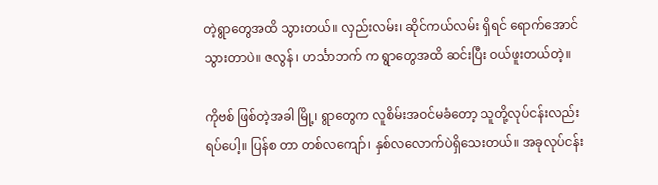တဲ့ရွာတွေအထိ သွားတယ်။ လှည်းလမ်း၊ ဆိုင်ကယ်လမ်း ရှိရင် ရောက်အောင် သွားတာပဲ။ ဇလွန် ၊ ဟင်္သာဘက် က ရွာတွေအထိ ဆင်းပြီး ဝယ်ဖူးတယ်တဲ့။

ကိုဗစ် ဖြစ်တဲ့အခါ မြို့၊ ရွာတွေက လူစိမ်းအဝင်မခံတော့ သူတို့လုပ်ငန်းလည်း ရပ်ပေါ့။ ပြန်စ တာ တစ်လကျော်၊ နှစ်လလောက်ပဲရှိသေးတယ်။ အခုလုပ်ငန်း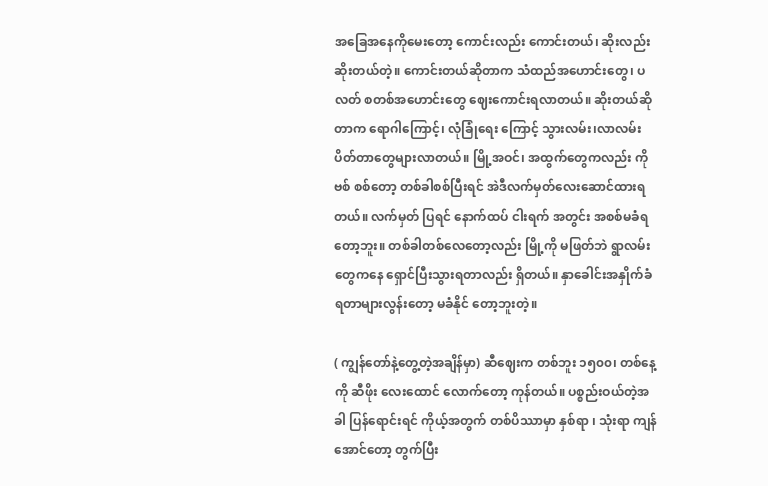အခြေအနေကိုမေးတော့ ကောင်းလည်း ကောင်းတယ်၊ ဆိုးလည်း ဆိုးတယ်တဲ့။ ကောင်းတယ်ဆိုတာက သံထည်အဟောင်းတွေ၊ ပလတ် စတစ်အဟောင်းတွေ ဈေးကောင်းရလာတယ်။ ဆိုးတယ်ဆိုတာက ရောဂါကြောင့်၊ လုံခြုံရေး ကြောင့် သွားလမ်း၊လာလမ်းပိတ်တာတွေများလာတယ်။ မြို့အဝင်၊ အထွက်တွေကလည်း ကိုဗစ် စစ်တော့ တစ်ခါစစ်ပြီးရင် အဲဒီလက်မှတ်လေးဆောင်ထားရတယ်။ လက်မှတ် ပြရင် နောက်ထပ် ငါးရက် အတွင်း အစစ်မခံရတော့ဘူး။ တစ်ခါတစ်လေတော့လည်း မြို့ကို မဖြတ်ဘဲ ရွာလမ်း တွေကနေ ရှောင်ပြီးသွားရတာလည်း ရှိတယ်။ နှာခေါင်းအနှိုက်ခံရတာများလွန်းတော့ မခံနိုင် တော့ဘူးတဲ့။

( ကျွန်တော်နဲ့တွေ့တဲ့အချိန်မှာ) ဆီဈေးက တစ်ဘူး ၁၅၀၀၊ တစ်နေ့ကို ဆီဖိုး လေးထောင် လောက်တော့ ကုန်တယ်။ ပစ္စည်းဝယ်တဲ့အခါ ပြန်ရောင်းရင် ကိုယ့်အတွက် တစ်ပိဿာမှာ နှစ်ရာ ၊ သုံးရာ ကျန် အောင်တော့ တွက်ပြီး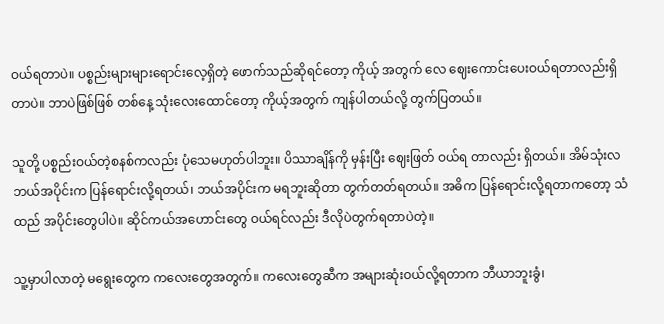ဝယ်ရတာပဲ။ ပစ္စည်းများများရောင်းလေ့ရှိတဲ့ ဖောက်သည်ဆိုရင်တော့ ကိုယ့် အတွက် လေ ဈေးကောင်းပေးဝယ်ရတာလည်းရှိတာပဲ။ ဘာပဲဖြစ်ဖြစ် တစ်နေ့ သုံးလေးထောင်တော့ ကိုယ့်အတွက် ကျန်ပါတယ်လို့ တွက်ပြတယ်။

သူတို့ ပစ္စည်းဝယ်တဲ့စနစ်ကလည်း ပုံသေမဟုတ်ပါဘူး။ ပိဿာချိန်ကို မှန်းပြီး ဈေးဖြတ် ဝယ်ရ တာလည်း ရှိတယ်။ အိမ်သုံးလ ဘယ်အပိုင်းက ပြန်ရောင်းလို့ရတယ်၊ ဘယ်အပိုင်းက မရဘူးဆိုတာ တွက်တတ်ရတယ်။ အဓိက ပြန်ရောင်းလို့ရတာကတော့ သံ ထည် အပိုင်းတွေပါပဲ။ ဆိုင်ကယ်အဟောင်းတွေ ဝယ်ရင်လည်း ဒီလိုပဲတွက်ရတာပဲတဲ့။

သူ့မှာပါလာတဲ့ မရွေးတွေက ကလေးတွေအတွက်။ ကလေးတွေဆီက အများဆုံးဝယ်လို့ရတာက ဘီယာဘူးခွံ၊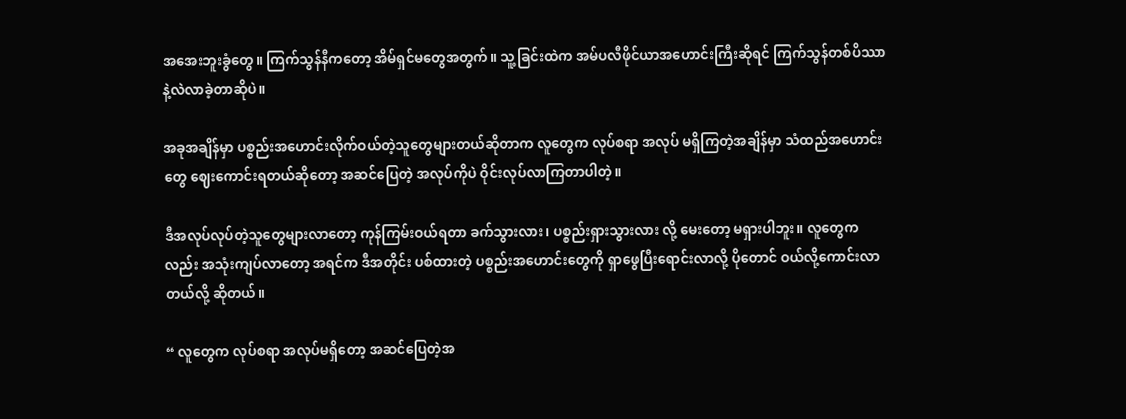အအေးဘူးခွံတွေ။ ကြက်သွန်နီကတော့ အိမ်ရှင်မတွေအတွက်။ သူ့ခြင်းထဲက အမ်ပလီဖိုင်ယာအဟောင်းကြီးဆိုရင် ကြက်သွန်တစ်ပိဿာနဲ့လဲလာခဲ့တာဆိုပဲ။

အခုအချိန်မှာ ပစ္စည်းအဟောင်းလိုက်ဝယ်တဲ့သူတွေများတယ်ဆိုတာက လူတွေက လုပ်စရာ အလုပ် မရှိကြတဲ့အချိန်မှာ သံထည်အဟောင်းတွေ ဈေးကောင်းရတယ်ဆိုတော့ အဆင်ပြေတဲ့ အလုပ်ကိုပဲ ဝိုင်းလုပ်လာကြတာပါတဲ့။

ဒီအလုပ်လုပ်တဲ့သူတွေများလာတော့ ကုန်ကြမ်းဝယ်ရတာ ခက်သွားလား၊ ပစ္စည်းရှားသွားလား လို့ မေးတော့ မရှားပါဘူး။ လူတွေကလည်း အသုံးကျပ်လာတော့ အရင်က ဒီအတိုင်း ပစ်ထားတဲ့ ပစ္စည်းအဟောင်းတွေကို ရှာဖွေပြီးရောင်းလာလို့ ပိုတောင် ဝယ်လို့ကောင်းလာတယ်လို့ ဆိုတယ်။

“ လူတွေက လုပ်စရာ အလုပ်မရှိတော့ အဆင်ပြေတဲ့အ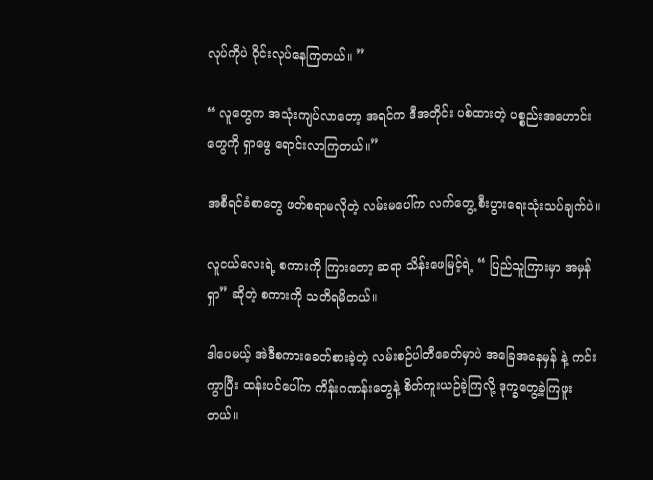လုပ်ကိုပဲ ဝိုင်းလုပ်နေကြတယ်။ ”

“ လူတွေက အသုံးကျပ်လာတော့ အရင်က ဒီအတိုင်း ပစ်ထားတဲ့ ပစ္စည်းအဟောင်းတွေကို ရှာဖွေ ရောင်းလာကြတယ်။”

အစီရင်ခံစာတွေ ဖတ်စရာမလိုတဲ့ လမ်းမပေါ်က လက်တွေ့ စီးပွားရေးသုံးသပ်ချက်ပဲ။

လူငယ်လေးရဲ့ စကားကို ကြားတော့ ဆရာ သိန်းဖေမြင့်ရဲ့ “ ပြည်သူကြားမှာ အမှန်ရှာ” ဆိုတဲ့ စကားကို သတိရမိတယ်။

ဒါပေမယ့် အဲဒီစကားခေတ်စားခဲ့တဲ့ လမ်းစဉ်ပါတီခေတ်မှာပဲ အခြေအနေမှန် နဲ့ ကင်းကွာပြီး ထန်းပင်ပေါ်က ကိန်းဂဏန်းတွေနဲ့ စိတ်ကူးယဉ်ခဲ့ကြလို့ ဒုက္ခတွေ့ခဲ့ကြဖူးတယ်။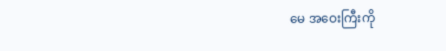မေ အဝေးကြီးကို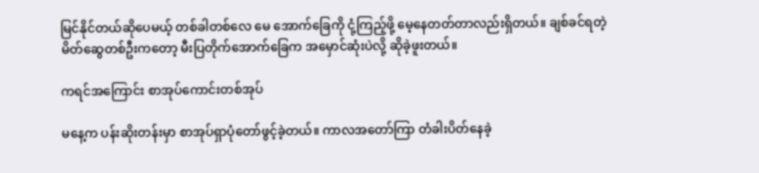မြင်နိုင်တယ်ဆိုပေမယ့် တစ်ခါတစ်လေ မေ အောက်ခြေကို ငုံ့ကြည့်ဖို့ မေ့နေတတ်တာလည်းရှိတယ်။ ချစ်ခင်ရတဲ့ မိတ်ဆွေတစ်ဦးကတော့ မီးပြတိုက်အောက်ခြေက အမှောင်ဆုံးပဲလို့ ဆိုခဲ့ဖူးတယ်။

ကရင်အကြောင်း စာအုပ်ကောင်းတစ်အုပ်

မနေ့က ပန်းဆိုးတန်းမှာ စာအုပ်ရှာပုံတော်ဖွင့်ခဲ့တယ်။ ကာလအတော်ကြာ တံခါးပိတ်နေခဲ့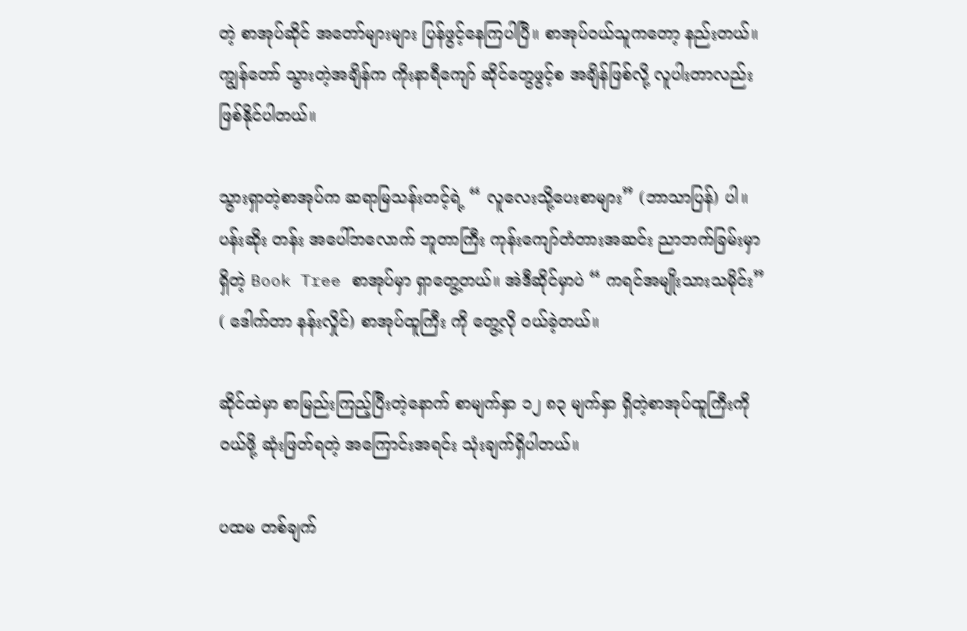တဲ့ စာအုပ်ဆိုင် အတော်များများ ပြန်ဖွင့်နေကြပါပြီ။ စာအုပ်ဝယ်သူကတော့ နည်းတယ်။ ကျွန်တော် သွားတဲ့အချိန်က ကိုးနာရီကျော် ဆိုင်တွေဖွင့်စ အချိန်ဖြစ်လို့ လူပါးတာလည်း ဖြစ်နိုင်ပါတယ်။

သွားရှာတဲ့စာအုပ်က ဆရာမြသန်းတင့်ရဲ့ “ လူလေးသို့ပေးစာများ” (ဘာသာပြန်) ပါ။ ပန်းဆိုး တန်း အပေါ်ဘလောက် ဘူတာကြီး ကုန်းကျော်တံတားအဆင်း ညာဘက်ခြမ်းမှာ ရှိတဲ့ Book Tree စာအုပ်မှာ ရှာတွေ့တယ်။ အဲဒီဆိုင်မှာပဲ “ ကရင်အမျိုးသားသမိုင်း” ( ဒေါက်တာ နန်းလှိုင်) စာအုပ်ထူကြီး ကို တွေ့လို ဝယ်ခဲ့တယ်။

ဆိုင်ထဲမှာ စာမြည်းကြည့်ပြီးတဲ့နောက် စာမျက်နှာ ၁၂ ၈၃ မျက်နှာ ရှိတဲ့စာအုပ်ထူကြီးကို ဝယ်ဖို့ ဆုံးဖြတ်ရတဲ့ အကြောင်းအရင်း သုံးချက်ရှိပါတယ်။

ပထမ တစ်ချက်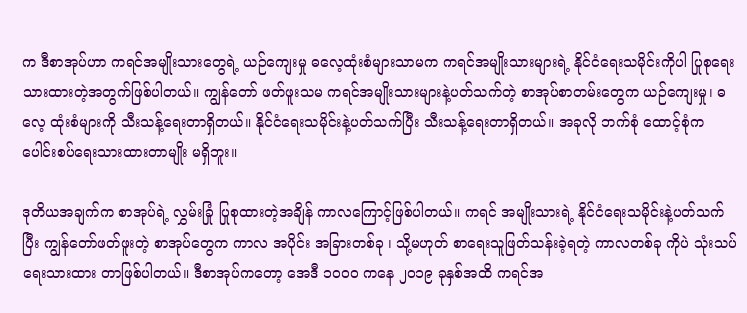က ဒီစာအုပ်ဟာ ကရင်အမျိုးသားတွေရဲ့ ယဉ်ကျေးမှု ဓလေ့ထုံးစံများသာမက ကရင်အမျိုးသားများရဲ့ နိုင်ငံရေးသမိုင်းကိုပါ ပြုစုရေးသားထားတဲ့အတွက်ဖြစ်ပါတယ်။ ကျွန်တော် ဖတ်ဖူးသမ ကရင်အမျိုးသားများနဲ့ပတ်သက်တဲ့ စာအုပ်စာတမ်းတွေက ယဉ်ကျေးမှု၊ ဓလေ့ ထုံးစံများကို သီးသန့်ရေးတာရှိတယ်။ နိုင်ငံရေးသမိုင်းနဲ့ပတ်သက်ပြီး သီးသန့်ရေးတာရှိတယ်။ အခုလို ဘက်စုံ ထောင့်စုံက ပေါင်းစပ်ရေးသားထားတာမျိုး မရှိဘူး။

ဒုတိယအချက်က စာအုပ်ရဲ့ လွှမ်းခြုံ ပြုစုထားတဲ့အချိန် ကာလကြောင့်ဖြစ်ပါတယ်။ ကရင် အမျိုးသားရဲ့ နိုင်ငံရေးသမိုင်းနဲ့ပတ်သက်ပြီး ကျွန်တော်ဖတ်ဖူးတဲ့ စာအုပ်တွေက ကာလ အပိုင်း အခြားတစ်ခု ၊ သို့မဟုတ် စာရေးသူဖြတ်သန်းခဲ့ရတဲ့ ကာလတစ်ခု ကိုပဲ သုံးသပ်ရေးသားထား တာဖြစ်ပါတယ်။ ဒီစာအုပ်ကတော့ အေဒီ ၁၀၀၀ ကနေ ၂၀၁၉ ခုနှစ်အထိ ကရင်အ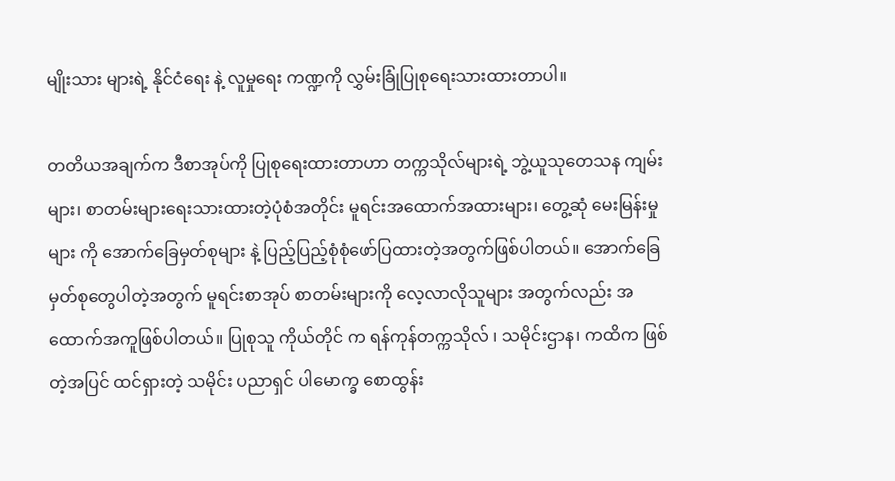မျိုးသား များရဲ့ နိုင်ငံရေး နဲ့ လူမှုရေး ကဏ္ဍကို လွှမ်းခြုံပြုစုရေးသားထားတာပါ။

တတိယအချက်က ဒီစာအုပ်ကို ပြုစုရေးထားတာဟာ တက္ကသိုလ်များရဲ့ ဘွဲ့ယူသုတေသန ကျမ်း များ၊ စာတမ်းများရေးသားထားတဲ့ပုံစံအတိုင်း မူရင်းအထောက်အထားများ၊ တွေ့ဆုံ မေးမြန်းမှုများ ကို အောက်ခြေမှတ်စုများ နဲ့ ပြည့်ပြည့်စုံစုံဖော်ပြထားတဲ့အတွက်ဖြစ်ပါတယ်။ အောက်ခြေ မှတ်စုတွေပါတဲ့အတွက် မူရင်းစာအုပ် စာတမ်းများကို လေ့လာလိုသူများ အတွက်လည်း အထောက်အကူဖြစ်ပါတယ်။ ပြုစုသူ ကိုယ်တိုင် က ရန်ကုန်တက္ကသိုလ် ၊ သမိုင်းဌာန၊ ကထိက ဖြစ်တဲ့အပြင် ထင်ရှားတဲ့ သမိုင်း ပညာရှင် ပါမောက္ခ စောထွန်း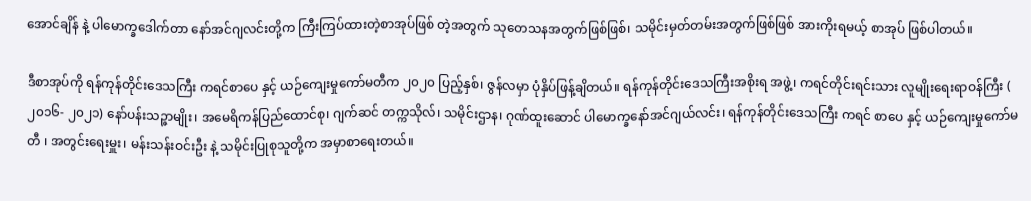အောင်ချိန် နဲ့ ပါမောက္ခဒေါက်တာ နော်အင်ဂျလင်းတို့က ကြီးကြပ်ထားတဲ့စာအုပ်ဖြစ် တဲ့အတွက် သုတေသနအတွက်ဖြစ်ဖြစ်၊ သမိုင်းမှတ်တမ်းအတွက်ဖြစ်ဖြစ် အားကိုးရမယ့် စာအုပ် ဖြစ်ပါတယ်။

ဒီစာအုပ်ကို ရန်ကုန်တိုင်းဒေသကြီး ကရင်စာပေ နှင့် ယဉ်ကျေးမှုကော်မတီက ၂၀၂၀ ပြည့်နှစ်၊ ဇွန်လမှာ ပုံနှိပ်ဖြန့်ချိတယ်။ ရန်ကုန်တိုင်းဒေသကြီးအစိုးရ အဖွဲ့၊ ကရင်တိုင်းရင်းသား လူမျိုးရေးရာဝန်ကြီး ( ၂၀၁၆- ၂၀၂၁) နော်ပန်းသဉ္ဇာမျိုး၊ အမေရိကန်ပြည်ထောင်စု၊ ဂျက်ဆင် တက္ကသိုလ်၊ သမိုင်းဌာန၊ ဂုဏ်ထူးဆောင် ပါမောက္ခနော်အင်ဂျယ်လင်း၊ ရန်ကုန်တိုင်းဒေသကြီး ကရင် စာပေ နှင့် ယဉ်ကျေးမှုကော်မတီ ၊ အတွင်းရေးမှူး၊ မန်းသန်းဝင်းဦး နဲ့ သမိုင်းပြုစုသူတို့က အမှာစာရေးတယ်။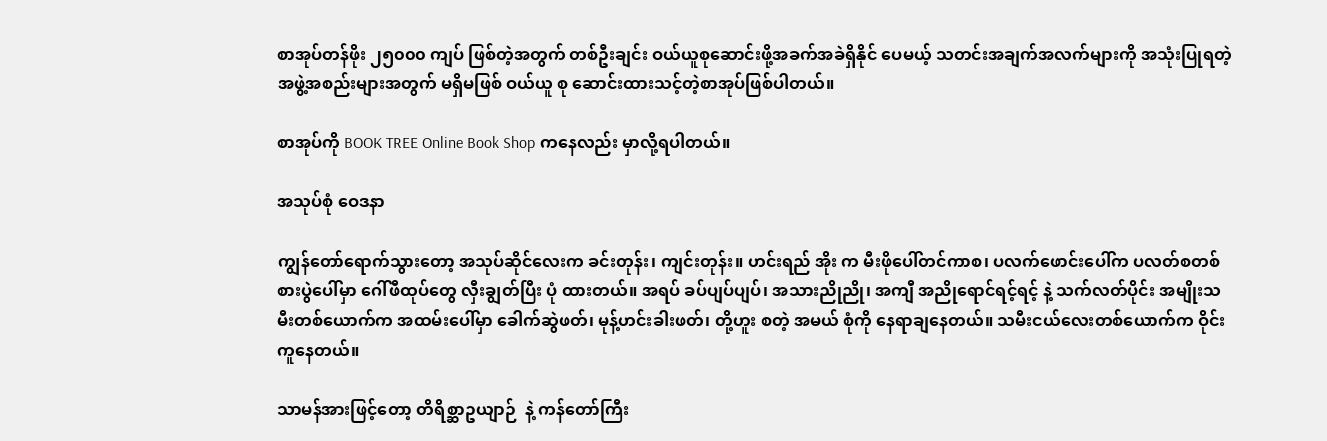စာအုပ်တန်ဖိုး ၂၅၀၀၀ ကျပ် ဖြစ်တဲ့အတွက် တစ်ဦးချင်း ဝယ်ယူစုဆောင်းဖို့အခက်အခဲရှိနိုင် ပေမယ့် သတင်းအချက်အလက်များကို အသုံးပြုရတဲ့အဖွဲ့အစည်းများအတွက် မရှိမဖြစ် ဝယ်ယူ စု ဆောင်းထားသင့်တဲ့စာအုပ်ဖြစ်ပါတယ်။

စာအုပ်ကို BOOK TREE Online Book Shop ကနေလည်း မှာလို့ရပါတယ်။

အသုပ်စုံ ဝေဒနာ

ကျွန်တော်ရောက်သွားတော့ အသုပ်ဆိုင်လေးက ခင်းတုန်း၊ ကျင်းတုန်း။ ဟင်းရည် အိုး က မီးဖိုပေါ်တင်ကာစ၊ ပလက်ဖောင်းပေါ်က ပလတ်စတစ်စားပွဲပေါ်မှာ ဂေါ်ဖီထုပ်တွေ လှီးချွတ်ပြီး ပုံ ထားတယ်။ အရပ် ခပ်ပျပ်ပျပ်၊ အသားညိုညို၊ အကျီ အညိုရောင်ရင့်ရင့် နဲ့ သက်လတ်ပိုင်း အမျိုးသမီးတစ်ယောက်က အထမ်းပေါ်မှာ ခေါက်ဆွဲဖတ်၊ မုန့်ဟင်းခါးဖတ်၊ တို့ဟူး စတဲ့ အမယ် စုံကို နေရာချနေတယ်။ သမီးငယ်လေးတစ်ယောက်က ဝိုင်းကူနေတယ်။

သာမန်အားဖြင့်တော့ တိရိစ္ဆာဥယျာဉ်  နဲ့ ကန်တော်ကြီး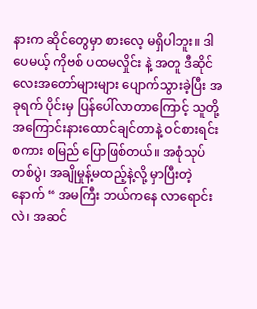နားက ဆိုင်တွေမှာ စားလေ့ မရှိပါဘူး။ ဒါပေမယ့် ကိုဗစ် ပထမလှိုင်း နဲ့ အတူ ဒီဆိုင်လေးအတော်များများ ပျောက်သွားခဲ့ပြီး အခုရက် ပိုင်းမှ ပြန်ပေါ်လာတာကြောင့် သူတို့ အကြောင်းနားထောင်ချင်တာနဲ့ ဝင်စားရင်း စကား စမြည် ပြောဖြစ်တယ်။ အစုံသုပ်တစ်ပွဲ၊ အချိုမှုန့်မထည့်နဲ့လို့ မှာပြီးတဲ့နောက် “ အမကြီး ဘယ်ကနေ လာရောင်းလဲ၊ အဆင်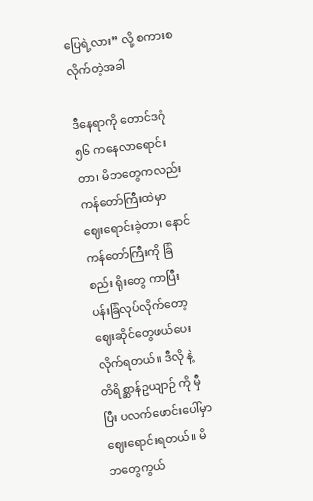ပြေရဲ့လား” လို့ စကားစလိုက်တဲ့အခါ

ဒီနေရာကို တောင်ဒဂုံ ၅၆ ကနေလာရောင်းတာ၊ မိဘတွေကလည်း ကန်တော်ကြီးထဲမှာ ဈေးရောင်းခဲ့တာ၊ နောင် ကန်တော်ကြီးကို ခြံစည်း ရိုးတွေ ကာပြီး ပန်းခြံလုပ်လိုက်တော့ ဈေးဆိုင်တွေဖယ်ပေးလိုက်ရတယ်။ ဒီလို နဲ့ တိရိစ္ဆာန်ဥယျာဉ် ကို မှီပြီး ပလက်ဖောင်းပေါ်မှာ ဈေးရောင်းရတယ်။ မိဘတွေကွယ်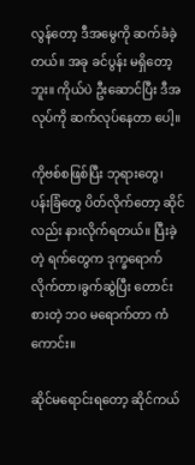လွန်တော့ ဒီအမွေကို ဆက်ခံခဲ့တယ်။ အခု ခင်ပွန်း မရှိတော့ဘူး။ ကိုယ်ပဲ ဦးဆောင်ပြီး ဒီအလုပ်ကို ဆက်လုပ်နေတာ ပေါ့။

ကိုဗစ်စဖြစ်ပြီး ဘုရားတွေ၊ ပန်းခြံတွေ ပိတ်လိုက်တော့ ဆိုင်လည်း နားလိုက်ရတယ်။ ပြီးခဲ့တဲ့ ရက်တွေက ဒုက္ခရောက်လိုက်တာ၊ခွက်ဆွဲပြီး တောင်းစားတဲ့ ဘ၀ မရောက်တာ ကံကောင်း။

ဆိုင်မရောင်းရတော့ ဆိုင်ကယ်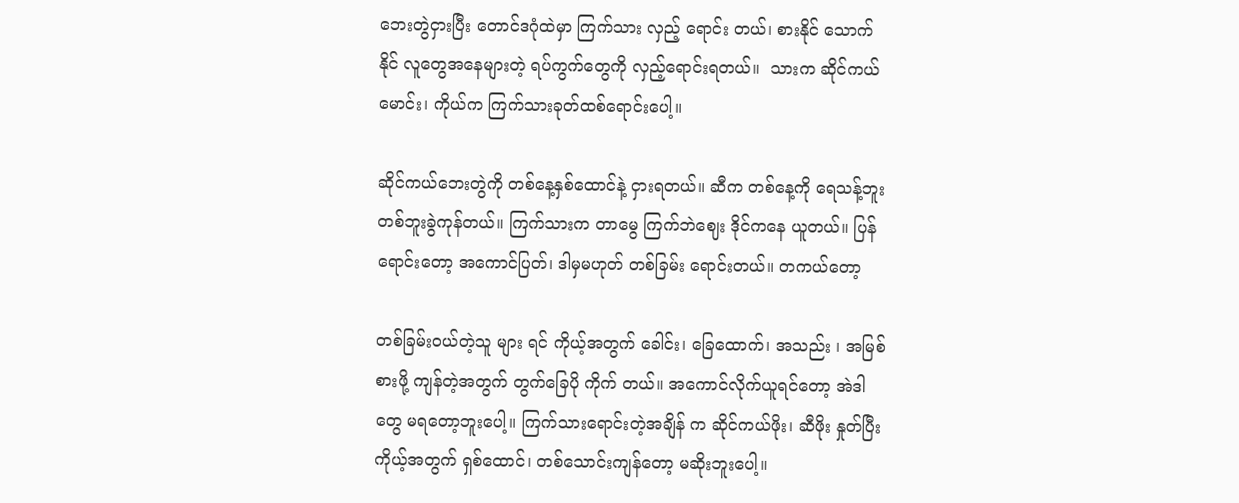ဘေးတွဲငှားပြီး တောင်ဒဂုံထဲမှာ ကြက်သား လှည့် ရောင်း တယ်၊ စားနိုင် သောက်နိုင် လူတွေအနေများတဲ့ ရပ်ကွက်တွေကို လှည့်ရောင်းရတယ်။  သားက ဆိုင်ကယ် မောင်း၊ ကိုယ်က ကြက်သားခုတ်ထစ်ရောင်းပေါ့။

ဆိုင်ကယ်ဘေးတွဲကို တစ်နေ့နှစ်ထောင်နဲ့ ငှားရတယ်။ ဆီက တစ်နေ့ကို ရေသန့်ဘူး တစ်ဘူးခွဲကုန်တယ်။ ကြက်သားက တာမွေ ကြက်ဘဲဈေး ဒိုင်ကနေ ယူတယ်။ ပြန်ရောင်းတော့ အကောင်ပြတ်၊ ဒါမှမဟုတ် တစ်ခြမ်း ရောင်းတယ်။ တကယ်တော့

တစ်ခြမ်းဝယ်တဲ့သူ များ ရင် ကိုယ့်အတွက် ခေါင်း၊ ခြေထောက်၊ အသည်း ၊ အမြစ် စားဖို့ ကျန်တဲ့အတွက် တွက်ခြေပို ကိုက် တယ်။ အကောင်လိုက်ယူရင်တော့ အဲဒါတွေ မရတော့ဘူးပေါ့။ ကြက်သားရောင်းတဲ့အချိန် က ဆိုင်ကယ်ဖိုး၊ ဆီဖိုး နှုတ်ပြီး ကိုယ့်အတွက် ရှစ်ထောင်၊ တစ်သောင်းကျန်တော့ မဆိုးဘူးပေါ့။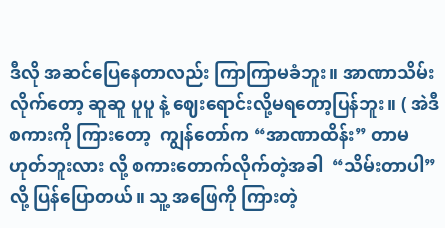ဒီလို အဆင်ပြေနေတာလည်း ကြာကြာမခံဘူး။ အာဏာသိမ်းလိုက်တော့ ဆူဆူ ပူပူ နဲ့ ဈေးရောင်းလို့မရတော့ပြန်ဘူး။ ( အဲဒီစကားကို ကြားတော့  ကျွန်တော်က “အာဏာထိန်း” တာမဟုတ်ဘူးလား လို့ စကားတောက်လိုက်တဲ့အခါ  “သိမ်းတာပါ” လို့ ပြန်ပြောတယ်။ သူ့ အဖြေကို ကြားတဲ့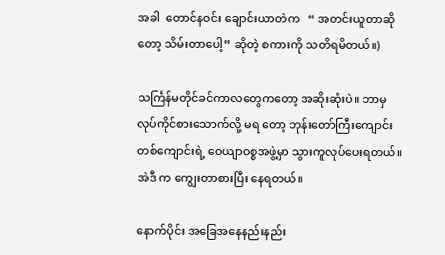အခါ  တောင်နဝင်း ချောင်းယာတဲက   “ အတင်းယူတာဆိုတော့ သိမ်းတာပေါ့” ဆိုတဲ့ စကားကို သတိရမိတယ်။)

သင်္ကြန်မတိုင်ခင်ကာလတွေကတော့ အဆိုးဆုံးပဲ။ ဘာမှ လုပ်ကိုင်စားသောက်လို့ မရ တော့ ဘုန်းတော်ကြီးကျောင်းတစ်ကျောင်းရဲ့ ဝေယျာဝစ္စအဖွဲ့မှာ သွားကူလုပ်ပေးရတယ်။ အဲဒီ က ကျွေးတာစားပြီး နေရတယ်။

နောက်ပိုင်း အခြေအနေနည်းနည်း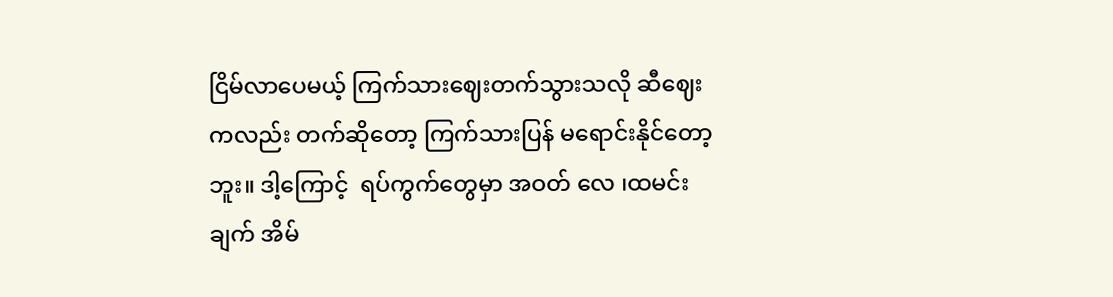ငြိမ်လာပေမယ့် ကြက်သားဈေးတက်သွားသလို ဆီဈေး ကလည်း တက်ဆိုတော့ ကြက်သားပြန် မရောင်းနိုင်တော့ဘူး။ ဒါ့ကြောင့်  ရပ်ကွက်တွေမှာ အဝတ် လေ ၊ထမင်းချက် အိမ်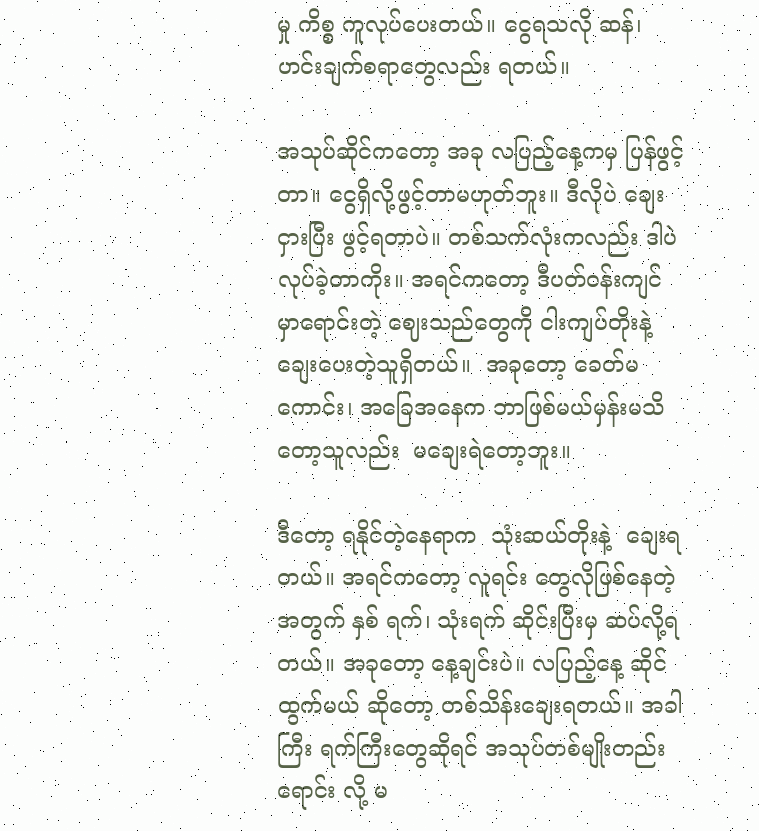မှု ကိစ္စ ကူလုပ်ပေးတယ်။ ငွေရသလို ဆန်၊ ဟင်းချက်စရာတွေလည်း ရတယ်။

အသုပ်ဆိုင်ကတော့ အခု လပြည့်နေ့ကမှ ပြန်ဖွင့်တာ။ ငွေရှိလို့ဖွင့်တာမဟုတ်ဘူး။ ဒီလိုပဲ ချေးငှားပြီး ဖွင့်ရတာပဲ။ တစ်သက်လုံးကလည်း ဒါပဲ လုပ်ခဲ့တာကိုး။ အရင်ကတော့ ဒီပတ်ဝန်းကျင် မှာရောင်းတဲ့ ဈေးသည်တွေကို ငါးကျပ်တိုးနဲ့ ချေးပေးတဲ့သူရှိတယ်။  အခုတော့ ခေတ်မကောင်း၊ အခြေအနေက ဘာဖြစ်မယ်မှန်းမသိတော့သူလည်း  မချေးရဲတော့ဘူး။

ဒီတော့ ရနိုင်တဲ့နေရာက  သုံးဆယ်တိုးနဲ့  ချေးရတယ်။ အရင်ကတော့ လူရင်း တွေလိုဖြစ်နေတဲ့အတွက် နှစ် ရက်၊ သုံးရက် ဆိုင်းပြီးမှ ဆပ်လို့ရတယ်။ အခုတော့ နေ့ချင်းပဲ။ လပြည့်နေ့ ဆိုင်ထွက်မယ် ဆိုတော့ တစ်သိန်းချေးရတယ်။ အခါကြီး ရက်ကြီးတွေဆိုရင် အသုပ်တစ်မျိုးတည်း ရောင်း လို့ မ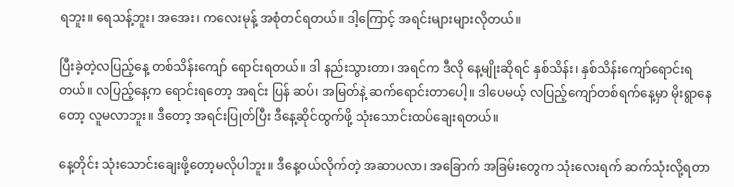ရဘူး။ ရေသန့်ဘူး၊ အအေး၊ ကလေးမုန့် အစုံတင်ရတယ်။ ဒါ့ကြောင့် အရင်းများများလိုတယ်။

ပြီးခဲ့တဲ့လပြည့်နေ့ တစ်သိန်းကျော် ရောင်းရတယ်။ ဒါ နည်းသွားတာ၊ အရင်က ဒီလို နေ့မျိုးဆိုရင် နှစ်သိန်း၊ နှစ်သိန်းကျော်ရောင်းရတယ်။ လပြည့်နေ့က ရောင်းရတော့ အရင်း ပြန် ဆပ်၊ အမြတ်နဲ့ ဆက်ရောင်းတာပေါ့။ ဒါပေမယ့် လပြည့်ကျော်တစ်ရက်နေ့မှာ မိုးရွာနေတော့ လူမလာဘူး။ ဒီတော့ အရင်းပြုတ်ပြီး ဒီနေ့ဆိုင်ထွက်ဖို့ သုံးသောင်းထပ်ချေးရတယ်။

နေ့တိုင်း သုံးသောင်းချေးဖို့တော့မလိုပါဘူး။ ဒီနေ့ဝယ်လိုက်တဲ့ အဆာပလာ၊ အခြောက် အခြမ်းတွေက သုံးလေးရက် ဆက်သုံးလို့ရတာ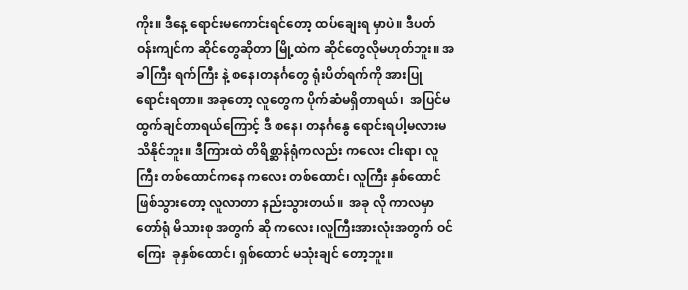ကိုး။ ဒီနေ့ ရောင်းမကောင်းရင်တော့ ထပ်ချေးရ မှာပဲ။ ဒီပတ်ဝန်းကျင်က ဆိုင်တွေဆိုတာ မြို့ထဲက ဆိုင်တွေလိုမဟုတ်ဘူး။ အခါကြီး ရက်ကြီး နဲ့ စနေ၊တနင်္ဂတွေ ရုံးပိတ်ရက်ကို အားပြုရောင်းရတာ။ အခုတော့ လူတွေက ပိုက်ဆံမရှိတာရယ်၊  အပြင်မထွက်ချင်တာရယ်ကြောင့် ဒီ စနေ၊ တနင်္ဂနွေ ရောင်းရပါ့မလားမသိနိုင်ဘူး။ ဒီကြားထဲ တိရိစ္ဆာန်ရုံကလည်း ကလေး ငါးရာ၊ လူကြီး တစ်ထောင်ကနေ ကလေး တစ်ထောင်၊ လူကြီး နှစ်ထောင်ဖြစ်သွားတော့ လူလာတာ နည်းသွားတယ်။  အခု လို ကာလမှာ တော်ရုံ မိသားစု အတွက် ဆို ကလေး ၊လူကြီးအားလုံးအတွက် ဝင်ကြေး  ခုနှစ်ထောင်၊ ရှစ်ထောင် မသုံးချင် တော့ဘူး။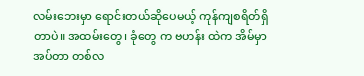လမ်းဘေးမှာ ရောင်းတယ်ဆိုပေမယ့် ကုန်ကျစရိတ်ရှိတာပဲ။ အထမ်းတွေ၊ ခုံတွေ က ဗဟန်း ထဲက အိမ်မှာအပ်တာ တစ်လ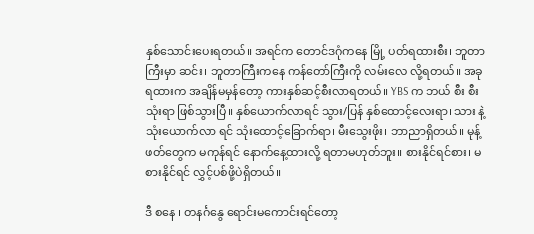နှစ်သောင်းပေးရတယ်။ အရင်က တောင်ဒဂုံကနေ မြို့ ပတ်ရထားစီး၊ ဘူတာကြီးမှာ ဆင်း၊ ဘူတာကြီးကနေ ကန်တော်ကြီးကို လမ်းလေ လို့ရတယ်။ အခု ရထားက အချိန်မမှန်တော့ ကားနှစ်ဆင့်စီးလာရတယ်။ YBS က ဘယ် စီး စီး သုံးရာ ဖြစ်သွားပြီ။ နှစ်ယောက်လာရင် သွား/ပြန် နှစ်ထောင့်လေးရာ၊ သား နဲ့ သုံးယောက်လာ ရင် သုံးထောင့်ခြောက်ရာ၊ မီးသွေးဖိုး၊ ဘာညာရှိတယ်။ မုန့်ဖတ်တွေက မကုန်ရင် နောက်နေ့ထားလို့ ရတာမဟုတ်ဘူး။ စားနိုင်ရင်စား၊ မစားနိုင်ရင် လွှင့်ပစ်ဖို့ပဲရှိတယ်။

ဒီ စနေ ၊ တနင်္ဂနွေ ရောင်းမကောင်းရင်တော့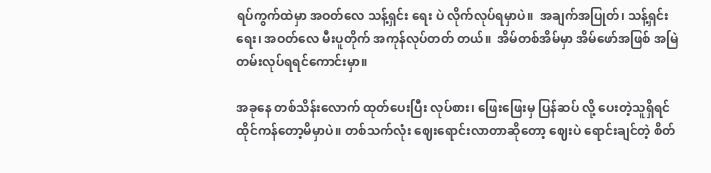ရပ်ကွက်ထဲမှာ အဝတ်လေ သန့်ရှင်း ရေး ပဲ လိုက်လုပ်ရမှာပဲ။  အချက်အပြုတ်၊ သန့်ရှင်းရေး၊ အဝတ်လေ မီးပူတိုက် အကုန်လုပ်တတ် တယ်။  အိမ်တစ်အိမ်မှာ အိမ်ဖော်အဖြစ် အမြဲတမ်းလုပ်ရရင်ကောင်းမှာ။

အခုနေ တစ်သိန်းလောက် ထုတ်ပေးပြီး လုပ်စား၊ ဖြေးဖြေးမှ ပြန်ဆပ် လို့ ပေးတဲ့သူရှိရင် ထိုင်ကန်တော့မိမှာပဲ။ တစ်သက်လုံး ဈေးရောင်းလာတာဆိုတော့ ဈေးပဲ ရောင်းချင်တဲ့ စိတ်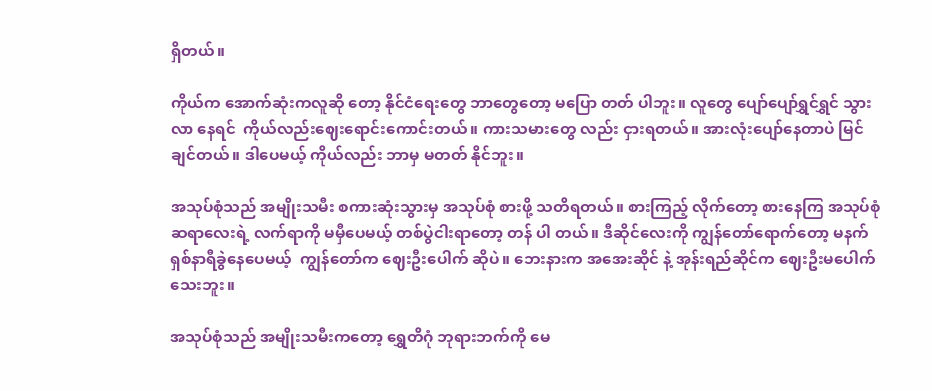ရှိတယ်။

ကိုယ်က အောက်ဆုံးကလူဆို တော့ နိုင်ငံရေးတွေ ဘာတွေတော့ မပြော တတ် ပါဘူး။ လူတွေ ပျော်ပျော်ရွှင်ရွှင် သွားလာ နေရင်  ကိုယ်လည်းဈေးရောင်းကောင်းတယ်။ ကားသမားတွေ လည်း ငှားရတယ်။ အားလုံးပျော်နေတာပဲ မြင်ချင်တယ်။ ဒါပေမယ့် ကိုယ်လည်း ဘာမှ မတတ် နိုင်ဘူး။

အသုပ်စုံသည် အမျိုးသမီး စကားဆုံးသွားမှ အသုပ်စုံ စားဖို့ သတိရတယ်။ စားကြည့် လိုက်တော့ စားနေကြ အသုပ်စုံဆရာလေးရဲ့ လက်ရာကို မမှီပေမယ့် တစ်ပွဲငါးရာတော့ တန် ပါ တယ်။ ဒီဆိုင်လေးကို ကျွန်တော်ရောက်တော့ မနက် ရှစ်နာရီခွဲနေပေမယ့်  ကျွန်တော်က ဈေးဦးပေါက် ဆိုပဲ။ ဘေးနားက အအေးဆိုင် နဲ့ အုန်းရည်ဆိုင်က ဈေးဦးမပေါက်သေးဘူး။

အသုပ်စုံသည် အမျိုးသမီးကတော့ ရွှေတိဂုံ ဘုရားဘက်ကို မေ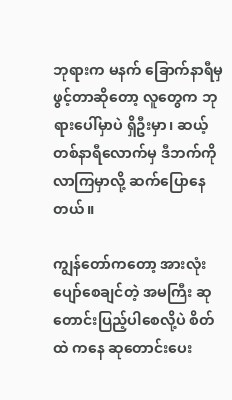ဘုရားက မနက် ခြောက်နာရီမှ ဖွင့်တာဆိုတော့ လူတွေက ဘုရားပေါ်မှာပဲ ရှိဦးမှာ၊ ဆယ့်တစ်နာရီလောက်မှ ဒီဘက်ကို လာကြမှာလို့ ဆက်ပြောနေတယ်။

ကျွန်တော်ကတော့ အားလုံးပျော်စေချင်တဲ့ အမကြီး ဆုတောင်းပြည့်ပါစေလို့ပဲ စိတ်ထဲ ကနေ ဆုတောင်းပေး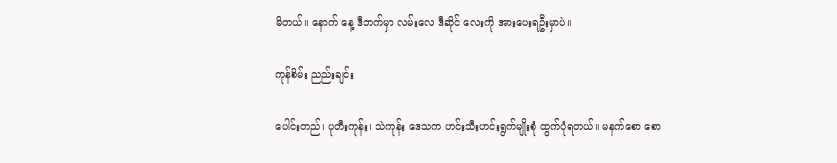မိတယ်။ နောက် နေ့ ဒီဘက်မှာ လမ်းလေ ဒီဆိုင် လေးကို အားပေးရဦးမှာပဲ။

ကုန်စိမ်း ညည်းချင်း

ပေါင်းတည်၊ ပုတီးကုန်း၊ သဲကုန်း ဒေသက ဟင်းသီးဟင်းရွက်မျိုးစုံ ထွက်ပုံရတယ်။ မနက်စော စော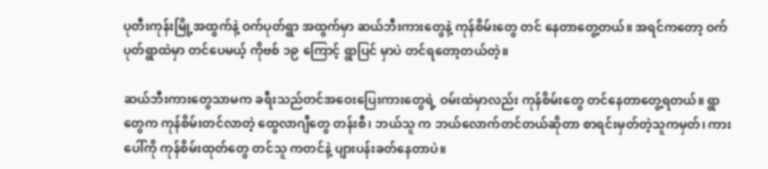ပုတီးကုန်းမြို့အထွက်နဲ့ ဝက်ပုတ်ရွာ အထွက်မှာ ဆယ်ဘီးကားတွေနဲ့ ကုန်စိမ်းတွေ တင် နေတာတွေ့တယ်။ အရင်ကတော့ ဝက်ပုတ်ရွာထဲမှာ တင်ပေမယ့် ကိုဗစ် ၁၉ ကြောင့် ရွာပြင် မှာပဲ တင်ရတော့တယ်တဲ့။

ဆယ်ဘီးကားတွေသာမက ခရီးသည်တင်အဝေးပြေးကားတွေရဲ့ ဝမ်းထဲမှာလည်း ကုန်စိမ်းတွေ တင်နေတာတွေ့ရတယ်။ ရွာတွေက ကုန်စိမ်းတင်လာတဲ့ ထွေလာဂျီတွေ တန်းစီ၊ ဘယ်သူ က ဘယ်လောက်တင်တယ်ဆိုတာ စာရင်းမှတ်တဲ့သူကမှတ်၊ ကားပေါ်ကို ကုန်စိမ်းထုတ်တွေ တင်သူ ကတင်နဲ့ ပျားပန်းခတ်နေတာပဲ။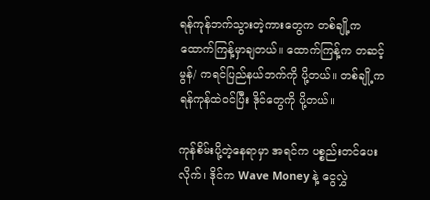ရန်ကုန်ဘက်သွားတဲ့ကားတွေက တစ်ချို့က ထောက်ကြန့်မှာချတယ်။ ထောက်ကြန့်က တဆင့် မွန်/ ကရင်ပြည်နယ်ဘက်ကို ပို့တယ်။ တစ်ချို့က ရန်ကုန်ထဲဝင်ပြီး ဒိုင်တွေကို ပို့တယ်။

ကုန်စိမ်းပို့တဲ့နေရာမှာ အရင်က ပစ္စည်းတင်ပေးလိုက်၊ ဒိုင်က Wave Money နဲ့ ငွေလွှဲ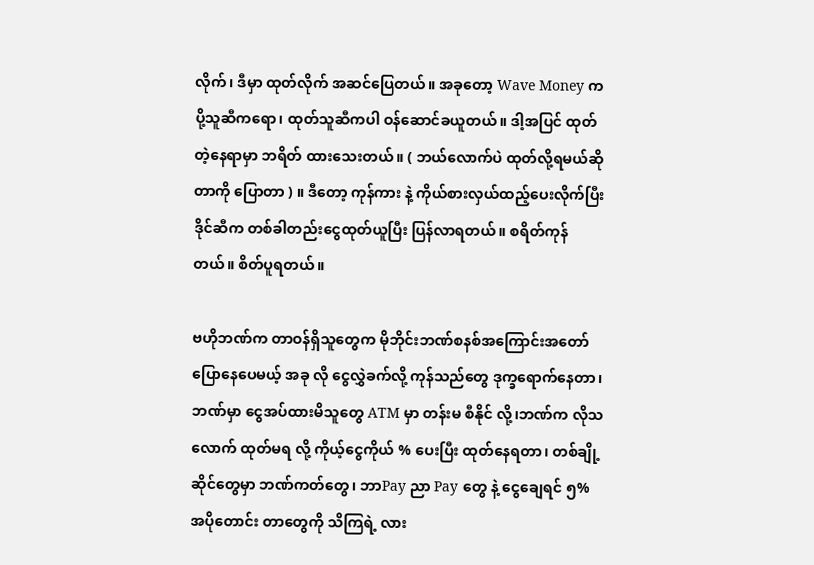လိုက်၊ ဒီမှာ ထုတ်လိုက် အဆင်ပြေတယ်။ အခုတော့ Wave Money က ပို့သူဆီကရော၊ ထုတ်သူဆီကပါ ဝန်ဆောင်ခယူတယ်။ ဒါ့အပြင် ထုတ်တဲ့နေရာမှာ ဘရိတ် ထားသေးတယ်။ ( ဘယ်လောက်ပဲ ထုတ်လို့ရမယ်ဆိုတာကို ပြောတာ ) ။ ဒီတော့ ကုန်ကား နဲ့ ကိုယ်စားလှယ်ထည့်ပေးလိုက်ပြီး ဒိုင်ဆီက တစ်ခါတည်းငွေထုတ်ယူပြီး ပြန်လာရတယ်။ စရိတ်ကုန်တယ်။ စိတ်ပူရတယ်။

ဗဟိုဘဏ်က တာဝန်ရှိသူတွေက မိုဘိုင်းဘဏ်စနစ်အကြောင်းအတော်ပြောနေပေမယ့် အခု လို ငွေလွှဲခက်လို့ ကုန်သည်တွေ ဒုက္ခရောက်နေတာ၊ ဘဏ်မှာ ငွေအပ်ထားမိသူတွေ ATM မှာ တန်းမ စီနိုင် လို့၊ဘဏ်က လိုသလောက် ထုတ်မရ လို့ ကိုယ့်ငွေကိုယ် % ပေးပြီး ထုတ်နေရတာ၊ တစ်ချို့ဆိုင်တွေမှာ ဘဏ်ကတ်တွေ၊ ဘာPay ညာ Pay တွေ နဲ့ ငွေချေရင် ၅% အပိုတောင်း တာတွေကို သိကြရဲ့ လား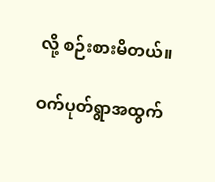လို့ စဉ်းစားမိတယ်။

ဝက်ပုတ်ရွာအထွက်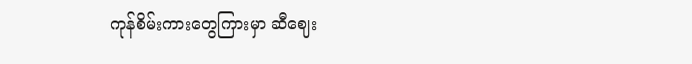ကုန်စိမ်းကားတွေကြားမှာ ဆီဈေး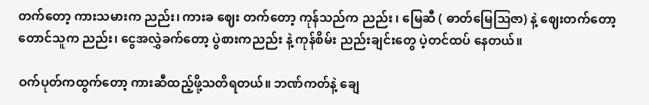တက်တော့ ကားသမားက ညည်း၊ ကားခ ဈေး တက်တော့ ကုန်သည်က ညည်း ၊ မြေဆီ ( ဓာတ်မြေသြဇာ) နဲ့ ဈေးတက်တော့ တောင်သူက ညည်း၊ ငွေအလွှဲခက်တော့ ပွဲစားကညည်း နဲ့ ကုန်စိမ်း ညည်းချင်းတွေ ပဲ့တင်ထပ် နေတယ်။

ဝက်ပုတ်ကထွက်တော့ ကားဆီထည့်ဖို့သတိရတယ်။ ဘဏ်ကတ်နဲ့ ချေ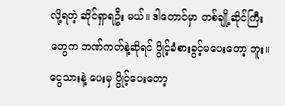လို့ရတဲ့ ဆိုင်ရှာရဦး မယ်။ ဒါတောင်မှာ တစ်ချို့ဆိုင်ကြီးတွေက ဘဏ်ကတ်နဲ့ဆိုရင် ပွိုင့်ခံစားခွင့်မပေးတော့ ဘူး။ ငွေသားနဲ့ ပေးမှ ပွိုင့်ပေးတော့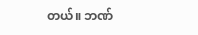တယ်။ ဘဏ်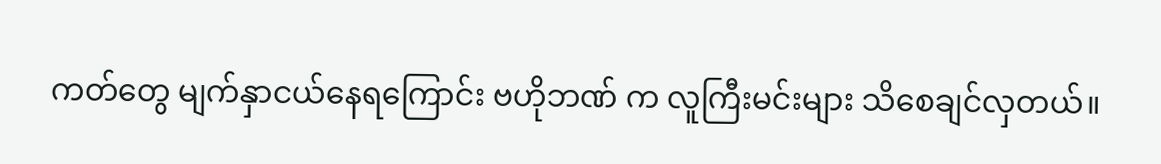ကတ်တွေ မျက်နှာငယ်နေရကြောင်း ဗဟိုဘဏ် က လူကြီးမင်းများ သိစေချင်လှတယ်။